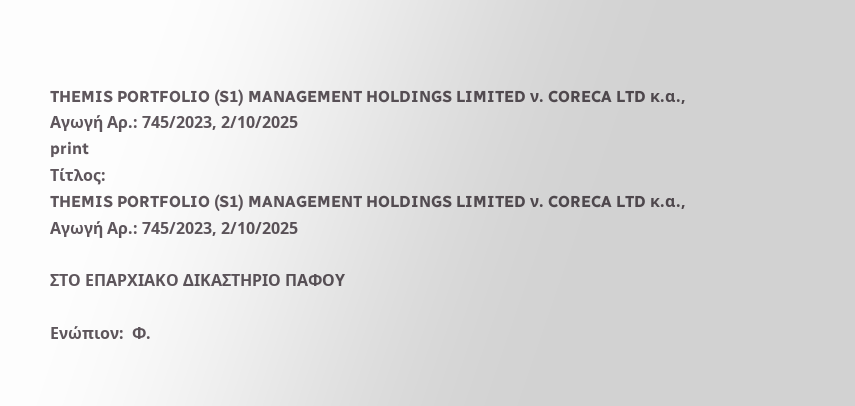THEMIS PORTFOLIO (S1) MANAGEMENT HOLDINGS LIMITED ν. CORECA LTD κ.α., Αγωγή Αρ.: 745/2023, 2/10/2025
print
Τίτλος:
THEMIS PORTFOLIO (S1) MANAGEMENT HOLDINGS LIMITED ν. CORECA LTD κ.α., Αγωγή Αρ.: 745/2023, 2/10/2025

ΣΤΟ ΕΠΑΡΧΙΑΚΟ ΔΙΚΑΣΤΗΡΙΟ ΠΑΦΟΥ

Ενώπιον:  Φ.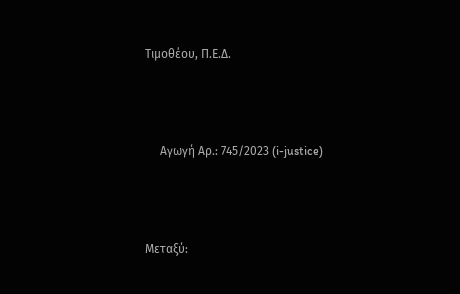Τιμοθέου, Π.Ε.Δ.



     Αγωγή Αρ.: 745/2023 (i-justice)



Μεταξύ: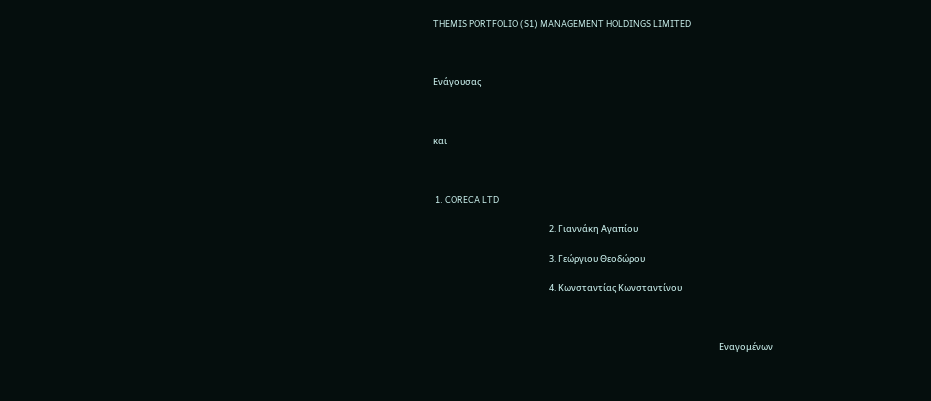THEMIS PORTFOLIO (S1) MANAGEMENT HOLDINGS LIMITED



Ενάγουσας



και



 1. CORECA LTD

                                                          2. Γιαννάκη Αγαπίου

                                                          3. Γεώργιου Θεοδώρου

                                                          4. Κωνσταντίας Κωνσταντίνου



                                                                                                                                               Εναγομένων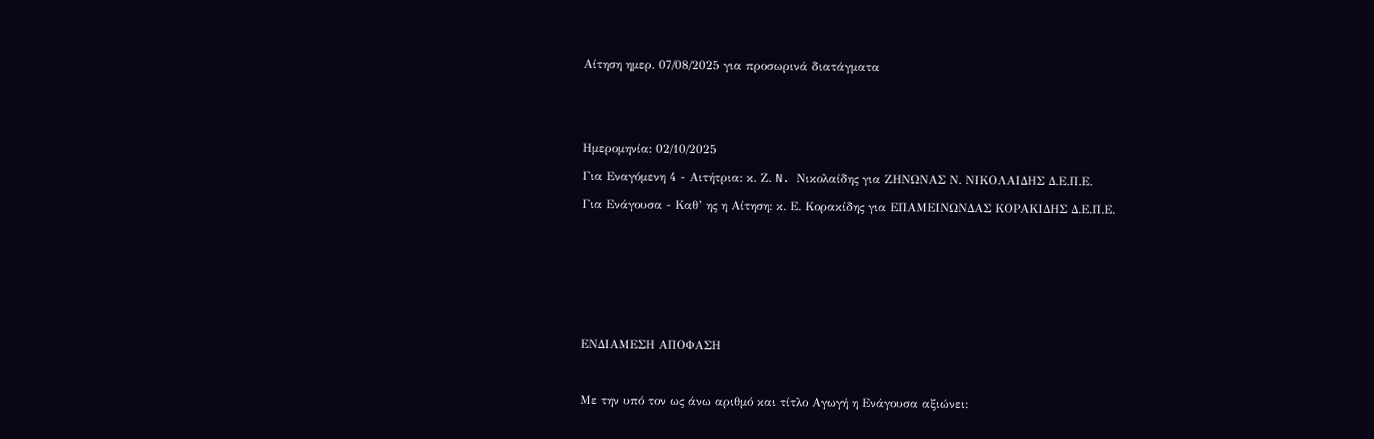Αίτηση ημερ. 07/08/2025 για προσωρινά διατάγματα





Ημερομηνία: 02/10/2025

Για Εναγόμενη 4 - Αιτήτρια: κ. Ζ. N. Νικολαίδης για ΖΗΝΩΝΑΣ Ν. ΝΙΚΟΛΑΙΔΗΣ Δ.Ε.Π.Ε.

Για Ενάγουσα - Καθ’ ης η Αίτηση: κ. Ε. Κορακίδης για ΕΠΑΜΕΙΝΩΝΔΑΣ ΚΟΡΑΚΙΔΗΣ Δ.Ε.Π.Ε.









ΕΝΔΙΑΜΕΣΗ ΑΠΟΦΑΣΗ



Με την υπό τον ως άνω αριθμό και τίτλο Αγωγή η Ενάγουσα αξιώνει: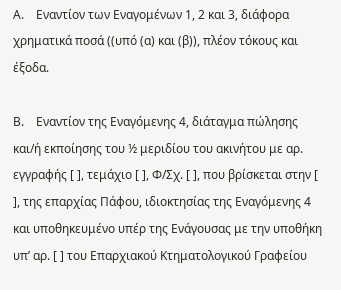Α.    Εναντίον των Εναγομένων 1, 2 και 3, διάφορα χρηματικά ποσά ((υπό (α) και (β)), πλέον τόκους και έξοδα.

Β.    Εναντίον της Εναγόμενης 4, διάταγμα πώλησης και/ή εκποίησης του ½ μεριδίου του ακινήτου με αρ. εγγραφής [ ], τεμάχιο [ ], Φ/Σχ. [ ], που βρίσκεται στην [ ], της επαρχίας Πάφου, ιδιοκτησίας της Εναγόμενης 4 και υποθηκευμένο υπέρ της Ενάγουσας με την υποθήκη υπ’ αρ. [ ] του Επαρχιακού Κτηματολογικού Γραφείου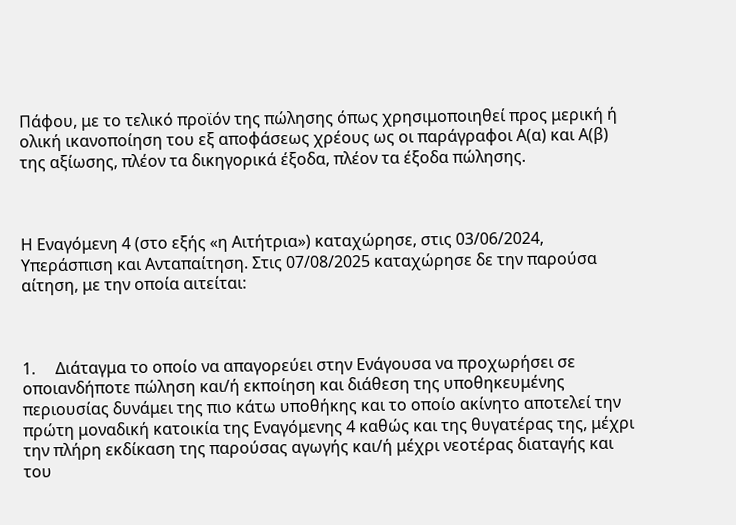Πάφου, με το τελικό προϊόν της πώλησης όπως χρησιμοποιηθεί προς μερική ή ολική ικανοποίηση του εξ αποφάσεως χρέους ως οι παράγραφοι Α(α) και Α(β) της αξίωσης, πλέον τα δικηγορικά έξοδα, πλέον τα έξοδα πώλησης.



Η Εναγόμενη 4 (στο εξής «η Αιτήτρια») καταχώρησε, στις 03/06/2024, Υπεράσπιση και Ανταπαίτηση. Στις 07/08/2025 καταχώρησε δε την παρούσα αίτηση, με την οποία αιτείται:



1.     Διάταγμα το οποίο να απαγορεύει στην Ενάγουσα να προχωρήσει σε οποιανδήποτε πώληση και/ή εκποίηση και διάθεση της υποθηκευμένης περιουσίας δυνάμει της πιο κάτω υποθήκης και το οποίο ακίνητο αποτελεί την πρώτη μοναδική κατοικία της Εναγόμενης 4 καθώς και της θυγατέρας της, μέχρι την πλήρη εκδίκαση της παρούσας αγωγής και/ή μέχρι νεοτέρας διαταγής και του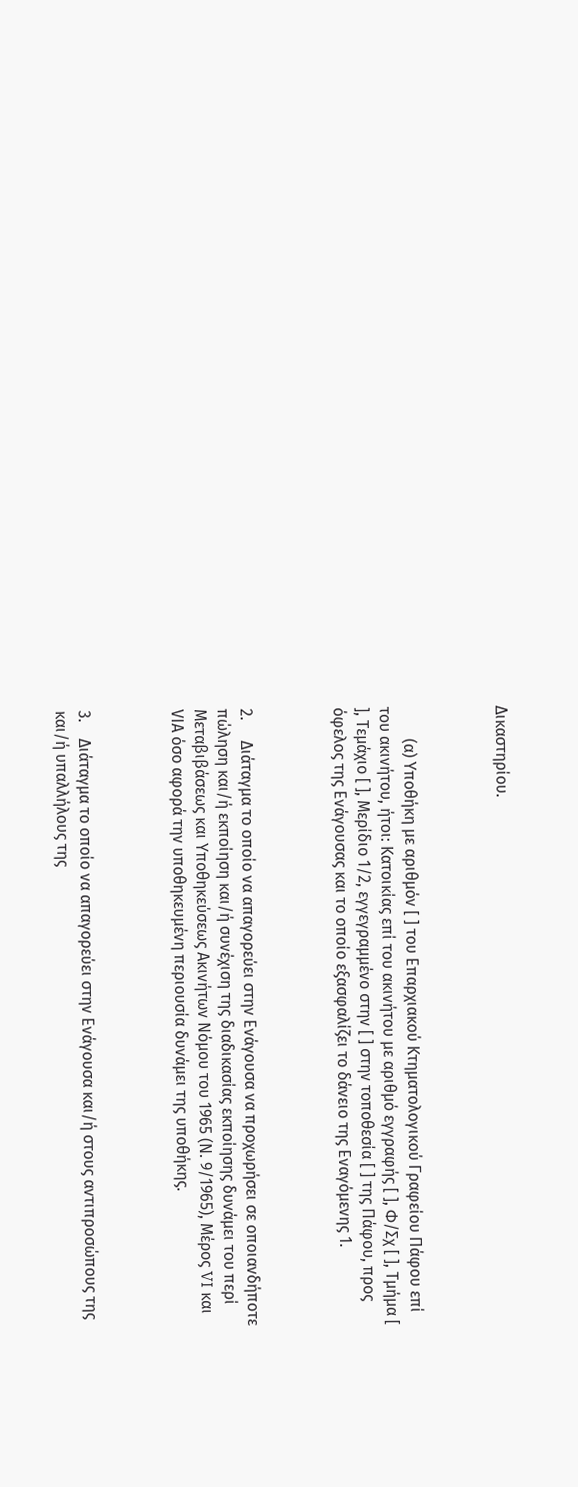Δικαστηρίου.



        (α) Υποθήκη με αριθμόν [ ] του Επαρχιακού Κτηματολογικού Γραφείου Πάφου επί του ακινήτου, ήτοι: Κατοικίας επί του ακινήτου με αριθμό εγγραφής [ ], Φ/Σχ [ ], Τμήμα [ ], Τεμάχιο [ ], Μερίδιο 1/2, εγγεγραμμένο στην [ ] στην τοποθεσία [ ] της Πάφου, προς όφελος της Ενάγουσας και το οποίο εξασφαλίζει το δάνειο της Εναγόμενης 1.



2.     Διάταγμα το οποίο να απαγορεύει στην Ενάγουσα να προχωρήσει σε οποιανδήποτε πώληση και/ή εκποίηση και/ή συνέχιση της διαδικασίας εκποίησης δυνάμει του περί Μεταβιβάσεως και Υποθηκεύσεως Ακινήτων Νόμου του 1965 (Ν. 9/1965), Μέρος VI και VIΑ όσο αφορά την υποθηκευμένη περιουσία δυνάμει της υποθήκης.



3.    Διάταγμα το οποίο να απαγορεύει στην Ενάγουσα και/ή στους αντιπροσώπους της και/ή υπαλλήλους της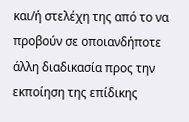και/ή στελέχη της από το να προβούν σε οποιανδήποτε άλλη διαδικασία προς την εκποίηση της επίδικης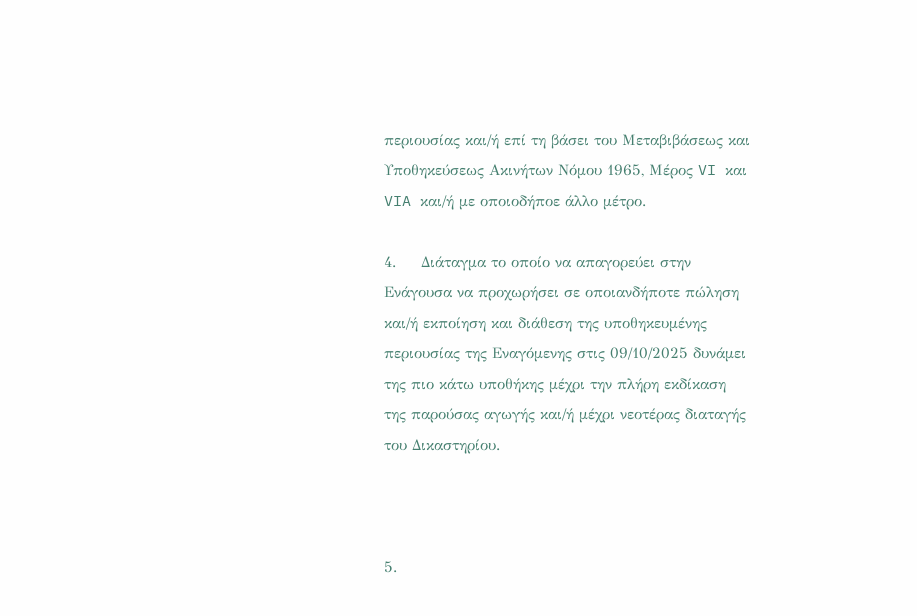περιουσίας και/ή επί τη βάσει του Μεταβιβάσεως και Υποθηκεύσεως Ακινήτων Νόμου 1965, Μέρος VI και VIA και/ή με οποιοδήποε άλλο μέτρο.

4.     Διάταγμα το οποίο να απαγορεύει στην Ενάγουσα να προχωρήσει σε οποιανδήποτε πώληση και/ή εκποίηση και διάθεση της υποθηκευμένης περιουσίας της Εναγόμενης στις 09/10/2025 δυνάμει της πιο κάτω υποθήκης μέχρι την πλήρη εκδίκαση της παρούσας αγωγής και/ή μέχρι νεοτέρας διαταγής του Δικαστηρίου.



5.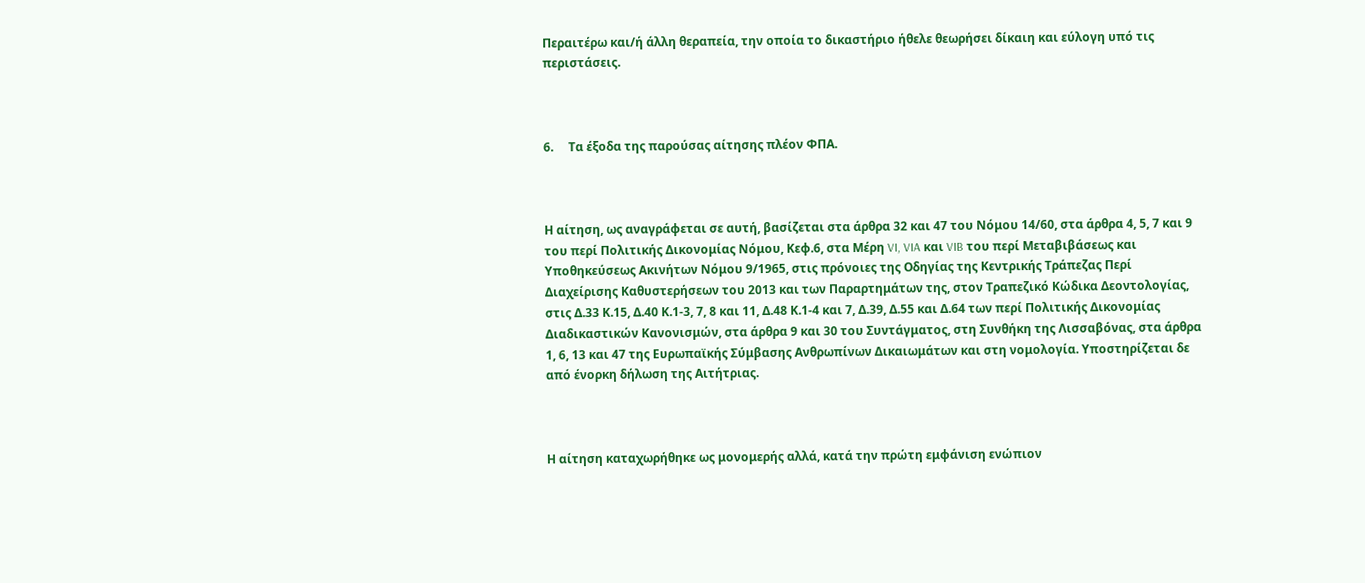Περαιτέρω και/ή άλλη θεραπεία, την οποία το δικαστήριο ήθελε θεωρήσει δίκαιη και εύλογη υπό τις περιστάσεις.



6.     Τα έξοδα της παρούσας αίτησης πλέον ΦΠΑ.



Η αίτηση, ως αναγράφεται σε αυτή, βασίζεται στα άρθρα 32 και 47 του Νόμου 14/60, στα άρθρα 4, 5, 7 και 9 του περί Πολιτικής Δικονομίας Νόμου, Κεφ.6, στα Μέρη VI, VIA και VIB του περί Μεταβιβάσεως και Υποθηκεύσεως Ακινήτων Νόμου 9/1965, στις πρόνοιες της Οδηγίας της Κεντρικής Τράπεζας Περί Διαχείρισης Καθυστερήσεων του 2013 και των Παραρτημάτων της, στον Τραπεζικό Κώδικα Δεοντολογίας, στις Δ.33 Κ.15, Δ.40 Κ.1-3, 7, 8 και 11, Δ.48 Κ.1-4 και 7, Δ.39, Δ.55 και Δ.64 των περί Πολιτικής Δικονομίας Διαδικαστικών Κανονισμών, στα άρθρα 9 και 30 του Συντάγματος, στη Συνθήκη της Λισσαβόνας, στα άρθρα 1, 6, 13 και 47 της Ευρωπαϊκής Σύμβασης Ανθρωπίνων Δικαιωμάτων και στη νομολογία. Υποστηρίζεται δε από ένορκη δήλωση της Αιτήτριας.



Η αίτηση καταχωρήθηκε ως μονομερής αλλά, κατά την πρώτη εμφάνιση ενώπιον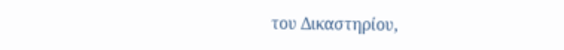του Δικαστηρίου,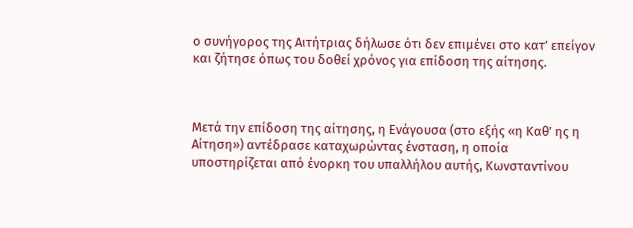ο συνήγορος της Αιτήτριας δήλωσε ότι δεν επιμένει στο κατ’ επείγον και ζήτησε όπως του δοθεί χρόνος για επίδοση της αίτησης.



Μετά την επίδοση της αίτησης, η Ενάγουσα (στο εξής «η Καθ’ ης η Αίτηση») αντέδρασε καταχωρώντας ένσταση, η οποία υποστηρίζεται από ένορκη του υπαλλήλου αυτής, Κωνσταντίνου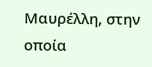Μαυρέλλη, στην οποία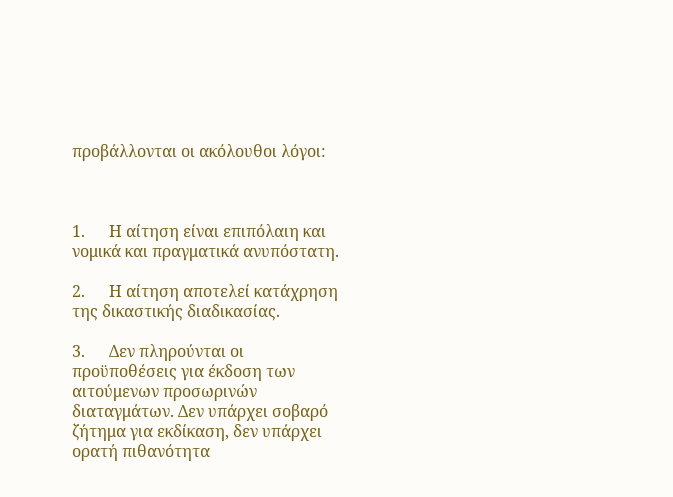προβάλλονται οι ακόλουθοι λόγοι:



1.      Η αίτηση είναι επιπόλαιη και νομικά και πραγματικά ανυπόστατη.

2.      Η αίτηση αποτελεί κατάχρηση της δικαστικής διαδικασίας.

3.      Δεν πληρούνται οι προϋποθέσεις για έκδοση των αιτούμενων προσωρινών διαταγμάτων. Δεν υπάρχει σοβαρό ζήτημα για εκδίκαση, δεν υπάρχει ορατή πιθανότητα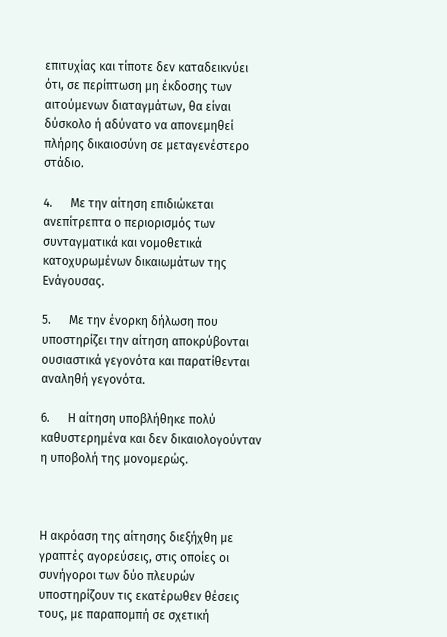επιτυχίας και τίποτε δεν καταδεικνύει ότι, σε περίπτωση μη έκδοσης των αιτούμενων διαταγμάτων, θα είναι δύσκολο ή αδύνατο να απονεμηθεί πλήρης δικαιοσύνη σε μεταγενέστερο στάδιο.

4.      Με την αίτηση επιδιώκεται ανεπίτρεπτα ο περιορισμός των συνταγματικά και νομοθετικά κατοχυρωμένων δικαιωμάτων της Ενάγουσας.

5.      Με την ένορκη δήλωση που υποστηρίζει την αίτηση αποκρύβονται ουσιαστικά γεγονότα και παρατίθενται αναληθή γεγονότα.

6.      Η αίτηση υποβλήθηκε πολύ καθυστερημένα και δεν δικαιολογούνταν η υποβολή της μονομερώς.



Η ακρόαση της αίτησης διεξήχθη με γραπτές αγορεύσεις, στις οποίες οι συνήγοροι των δύο πλευρών υποστηρίζουν τις εκατέρωθεν θέσεις τους, με παραπομπή σε σχετική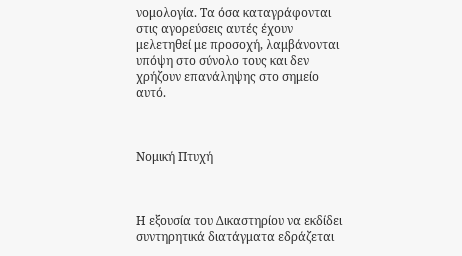νομολογία. Τα όσα καταγράφονται στις αγορεύσεις αυτές έχουν μελετηθεί με προσοχή, λαμβάνονται υπόψη στο σύνολο τους και δεν χρήζουν επανάληψης στο σημείο αυτό.



Νομική Πτυχή



Η εξουσία του Δικαστηρίου να εκδίδει συντηρητικά διατάγματα εδράζεται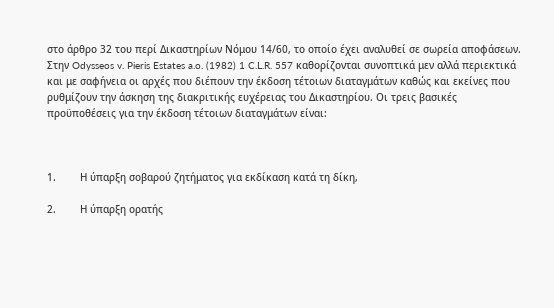στο άρθρο 32 του περί Δικαστηρίων Νόμου 14/60, το οποίο έχει αναλυθεί σε σωρεία αποφάσεων. Στην Odysseos v. Pieris Estates a.o. (1982) 1 C.L.R. 557 καθορίζονται συνοπτικά μεν αλλά περιεκτικά και με σαφήνεια οι αρχές που διέπουν την έκδοση τέτοιων διαταγμάτων καθώς και εκείνες που ρυθμίζουν την άσκηση της διακριτικής ευχέρειας του Δικαστηρίου. Οι τρεις βασικές προϋποθέσεις για την έκδοση τέτοιων διαταγμάτων είναι:



1.        Η ύπαρξη σοβαρού ζητήματος για εκδίκαση κατά τη δίκη,

2.        Η ύπαρξη ορατής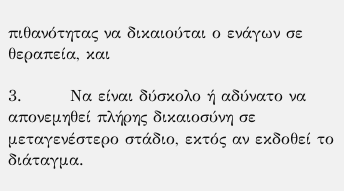πιθανότητας να δικαιούται ο ενάγων σε θεραπεία, και

3.        Να είναι δύσκολο ή αδύνατο να απονεμηθεί πλήρης δικαιοσύνη σε μεταγενέστερο στάδιο, εκτός αν εκδοθεί το διάταγμα.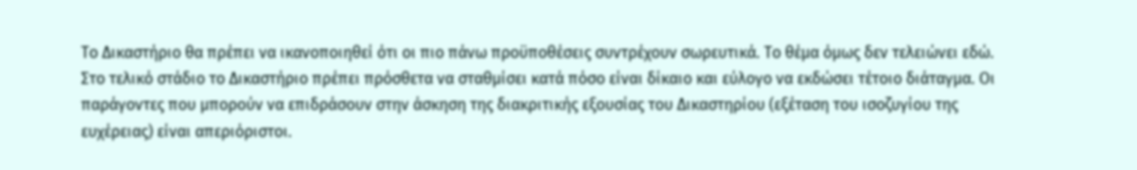Το Δικαστήριο θα πρέπει να ικανοποιηθεί ότι οι πιο πάνω προϋποθέσεις συντρέχουν σωρευτικά. Το θέμα όμως δεν τελειώνει εδώ. Στο τελικό στάδιο το Δικαστήριο πρέπει πρόσθετα να σταθμίσει κατά πόσο είναι δίκαιο και εύλογο να εκδώσει τέτοιο διάταγμα. Οι παράγοντες που μπορούν να επιδράσουν στην άσκηση της διακριτικής εξουσίας του Δικαστηρίου (εξέταση του ισοζυγίου της ευχέρειας) είναι απεριόριστοι.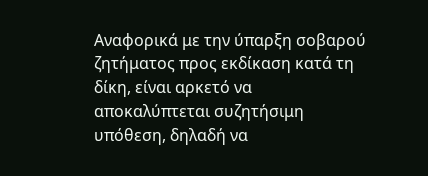Αναφορικά με την ύπαρξη σοβαρού ζητήματος προς εκδίκαση κατά τη δίκη, είναι αρκετό να αποκαλύπτεται συζητήσιμη υπόθεση, δηλαδή να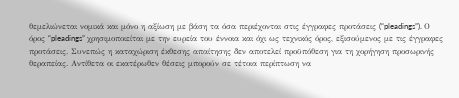θεμελιώνεται νομικά και μόνο η αξίωση με βάση τα όσα περιέχονται στις έγγραφες προτάσεις (“pleadings”). Ο όρος “pleadings” χρησιμοποιείται με την ευρεία του έννοια και όχι ως τεχνικός όρος, εξισούμενος με τις έγγραφες προτάσεις. Συνεπώς η καταχώριση έκθεσης απαίτησης δεν αποτελεί προϋπόθεση για τη χορήγηση προσωρινής θεραπείας. Αντίθετα οι εκατέρωθεν θέσεις μπορούν σε τέτοια περίπτωση να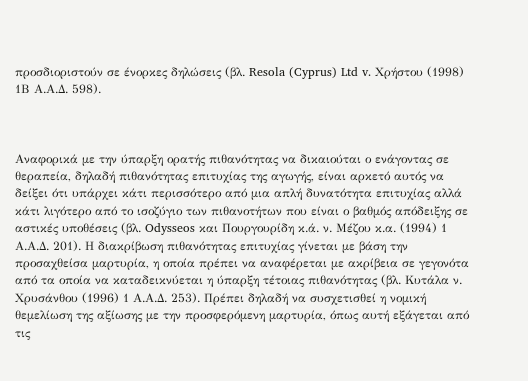προσδιοριστούν σε ένορκες δηλώσεις (βλ. Resola (Cyprus) Ltd v. Χρήστου (1998) 1Β Α.Α.Δ. 598).



Αναφορικά με την ύπαρξη ορατής πιθανότητας να δικαιούται ο ενάγοντας σε θεραπεία, δηλαδή πιθανότητας επιτυχίας της αγωγής, είναι αρκετό αυτός να δείξει ότι υπάρχει κάτι περισσότερο από μια απλή δυνατότητα επιτυχίας αλλά κάτι λιγότερο από το ισοζύγιο των πιθανοτήτων που είναι ο βαθμός απόδειξης σε αστικές υποθέσεις (βλ. Odysseos και Πουργουρίδη κ.ά. ν. Μέζου κ.α. (1994) 1 Α.Α.Δ. 201). Η διακρίβωση πιθανότητας επιτυχίας γίνεται με βάση την προσαχθείσα μαρτυρία, η οποία πρέπει να αναφέρεται με ακρίβεια σε γεγονότα από τα οποία να καταδεικνύεται η ύπαρξη τέτοιας πιθανότητας (βλ. Κυτάλα ν. Χρυσάνθου (1996) 1 Α.Α.Δ. 253). Πρέπει δηλαδή να συσχετισθεί η νομική θεμελίωση της αξίωσης με την προσφερόμενη μαρτυρία, όπως αυτή εξάγεται από τις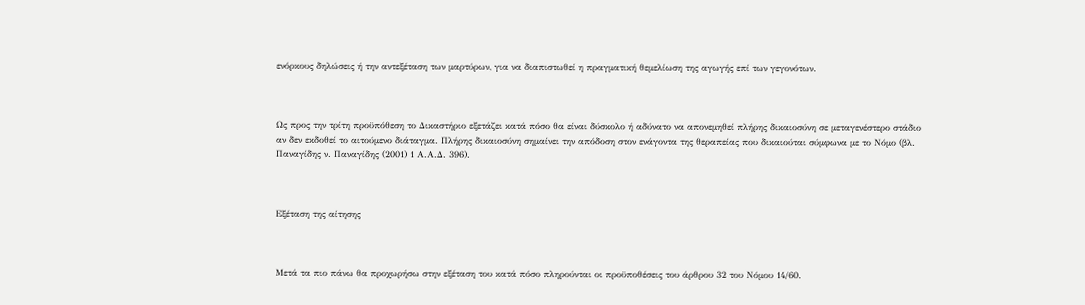ενόρκους δηλώσεις ή την αντεξέταση των μαρτύρων, για να διαπιστωθεί η πραγματική θεμελίωση της αγωγής επί των γεγονότων.



Ως προς την τρίτη προϋπόθεση το Δικαστήριο εξετάζει κατά πόσο θα είναι δύσκολο ή αδύνατο να απονεμηθεί πλήρης δικαιοσύνη σε μεταγενέστερο στάδιο αν δεν εκδοθεί το αιτούμενο διάταγμα. Πλήρης δικαιοσύνη σημαίνει την απόδοση στον ενάγοντα της θεραπείας που δικαιούται σύμφωνα με το Νόμο (βλ. Παναγίδης ν. Παναγίδης (2001) 1 Α.Α.Δ. 396).



Εξέταση της αίτησης



Μετά τα πιο πάνω θα προχωρήσω στην εξέταση του κατά πόσο πληρούνται οι προϋποθέσεις του άρθρου 32 του Νόμου 14/60.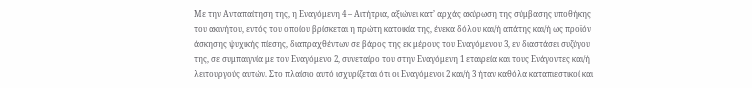Με την Ανταπαίτηση της, η Εναγόμενη 4 – Αιτήτρια, αξιώνει κατ’ αρχάς ακύρωση της σύμβασης υποθήκης του ακινήτου, εντός του οποίου βρίσκεται η πρώτη κατοικία της, ένεκα δόλου και/ή απάτης και/ή ως προϊόν άσκησης ψυχικής πίεσης, διαπραχθέντων σε βάρος της εκ μέρους του Εναγόμενου 3, εν διαστάσει συζύγου της, σε συμπαιγνία με τον Εναγόμενο 2, συνεταίρο του στην Εναγόμενη 1 εταιρεία και τους Ενάγοντες και/ή λειτουργούς αυτών. Στο πλαίσιο αυτό ισχυρίζεται ότι οι Εναγόμενοι 2 και/ή 3 ήταν καθόλα καταπιεστικοί και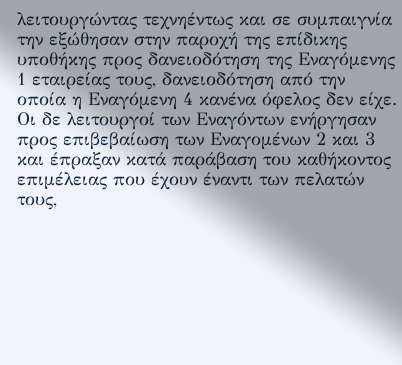λειτουργώντας τεχνηέντως και σε συμπαιγνία την εξώθησαν στην παροχή της επίδικης υποθήκης προς δανειοδότηση της Εναγόμενης 1 εταιρείας τους, δανειοδότηση από την οποία η Εναγόμενη 4 κανένα όφελος δεν είχε. Οι δε λειτουργοί των Εναγόντων ενήργησαν προς επιβεβαίωση των Εναγομένων 2 και 3 και έπραξαν κατά παράβαση του καθήκοντος επιμέλειας που έχουν έναντι των πελατών τους,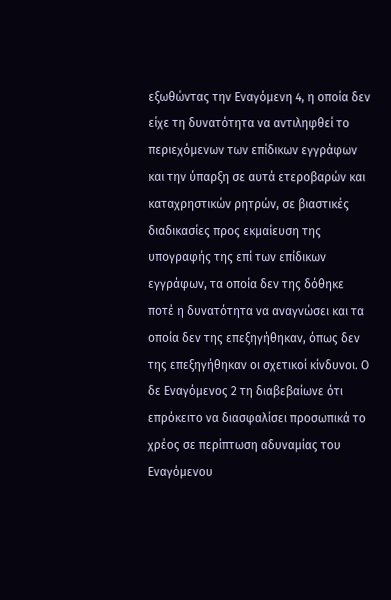εξωθώντας την Εναγόμενη 4, η οποία δεν είχε τη δυνατότητα να αντιληφθεί το περιεχόμενων των επίδικων εγγράφων και την ύπαρξη σε αυτά ετεροβαρών και καταχρηστικών ρητρών, σε βιαστικές διαδικασίες προς εκμαίευση της υπογραφής της επί των επίδικων εγγράφων, τα οποία δεν της δόθηκε ποτέ η δυνατότητα να αναγνώσει και τα οποία δεν της επεξηγήθηκαν, όπως δεν της επεξηγήθηκαν οι σχετικοί κίνδυνοι. Ο δε Εναγόμενος 2 τη διαβεβαίωνε ότι επρόκειτο να διασφαλίσει προσωπικά το χρέος σε περίπτωση αδυναμίας του Εναγόμενου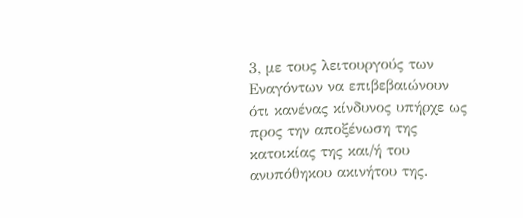3, με τους λειτουργούς των Εναγόντων να επιβεβαιώνουν ότι κανένας κίνδυνος υπήρχε ως προς την αποξένωση της κατοικίας της και/ή του ανυπόθηκου ακινήτου της.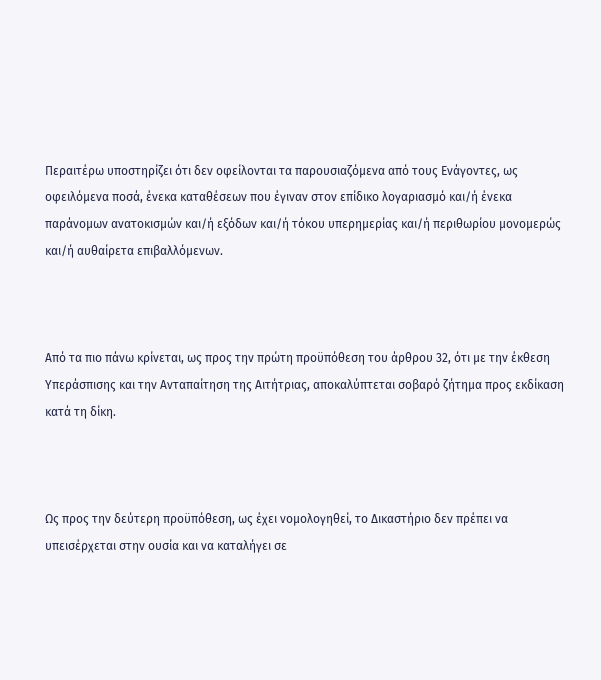Περαιτέρω υποστηρίζει ότι δεν οφείλονται τα παρουσιαζόμενα από τους Ενάγοντες, ως οφειλόμενα ποσά, ένεκα καταθέσεων που έγιναν στον επίδικο λογαριασμό και/ή ένεκα παράνομων ανατοκισμών και/ή εξόδων και/ή τόκου υπερημερίας και/ή περιθωρίου μονομερώς και/ή αυθαίρετα επιβαλλόμενων.



Από τα πιο πάνω κρίνεται, ως προς την πρώτη προϋπόθεση του άρθρου 32, ότι με την έκθεση Υπεράσπισης και την Ανταπαίτηση της Αιτήτριας, αποκαλύπτεται σοβαρό ζήτημα προς εκδίκαση κατά τη δίκη.



Ως προς την δεύτερη προϋπόθεση, ως έχει νομολογηθεί, το Δικαστήριο δεν πρέπει να υπεισέρχεται στην ουσία και να καταλήγει σε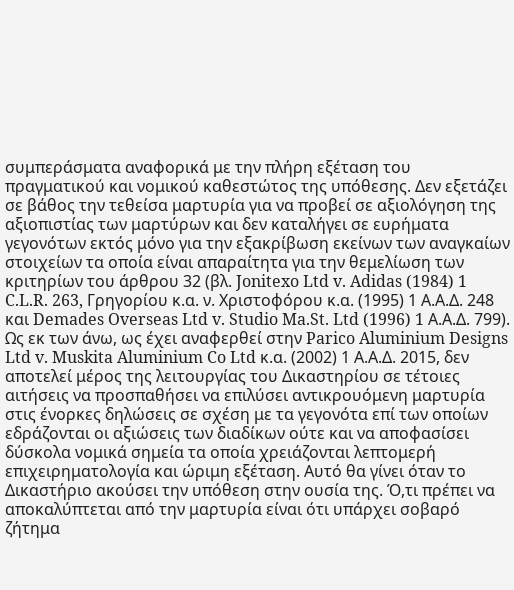συμπεράσματα αναφορικά με την πλήρη εξέταση του πραγματικού και νομικού καθεστώτος της υπόθεσης. Δεν εξετάζει σε βάθος την τεθείσα μαρτυρία για να προβεί σε αξιολόγηση της αξιοπιστίας των μαρτύρων και δεν καταλήγει σε ευρήματα γεγονότων εκτός μόνο για την εξακρίβωση εκείνων των αναγκαίων στοιχείων τα οποία είναι απαραίτητα για την θεμελίωση των κριτηρίων του άρθρου 32 (βλ. Jonitexo Ltd v. Adidas (1984) 1 C.L.R. 263, Γρηγορίου κ.α. ν. Χριστοφόρου κ.α. (1995) 1 Α.Α.Δ. 248 και Demades Overseas Ltd v. Studio Ma.St. Ltd (1996) 1 Α.Α.Δ. 799). Ως εκ των άνω, ως έχει αναφερθεί στην Parico Aluminium Designs Ltd v. Muskita Aluminium Co Ltd κ.α. (2002) 1 Α.Α.Δ. 2015, δεν αποτελεί μέρος της λειτουργίας του Δικαστηρίου σε τέτοιες αιτήσεις να προσπαθήσει να επιλύσει αντικρουόμενη μαρτυρία στις ένορκες δηλώσεις σε σχέση με τα γεγονότα επί των οποίων εδράζονται οι αξιώσεις των διαδίκων ούτε και να αποφασίσει δύσκολα νομικά σημεία τα οποία χρειάζονται λεπτομερή επιχειρηματολογία και ώριμη εξέταση. Αυτό θα γίνει όταν το Δικαστήριο ακούσει την υπόθεση στην ουσία της. Ό,τι πρέπει να αποκαλύπτεται από την μαρτυρία είναι ότι υπάρχει σοβαρό ζήτημα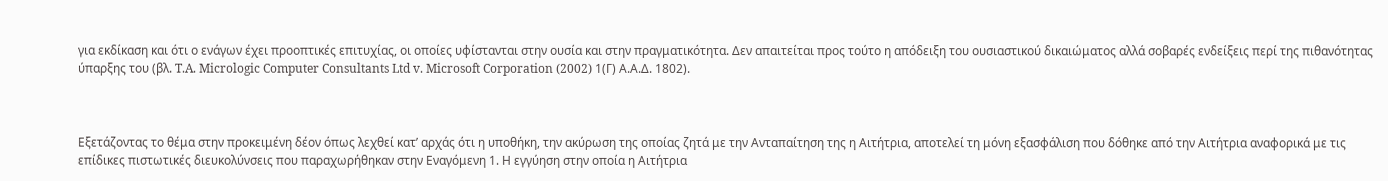για εκδίκαση και ότι ο ενάγων έχει προοπτικές επιτυχίας, οι οποίες υφίστανται στην ουσία και στην πραγματικότητα. Δεν απαιτείται προς τούτο η απόδειξη του ουσιαστικού δικαιώματος αλλά σοβαρές ενδείξεις περί της πιθανότητας ύπαρξης του (βλ. T.A. Micrologic Computer Consultants Ltd v. Microsoft Corporation (2002) 1(Γ) Α.Α.Δ. 1802).



Εξετάζοντας το θέμα στην προκειμένη δέον όπως λεχθεί κατ’ αρχάς ότι η υποθήκη, την ακύρωση της οποίας ζητά με την Ανταπαίτηση της η Αιτήτρια, αποτελεί τη μόνη εξασφάλιση που δόθηκε από την Αιτήτρια αναφορικά με τις επίδικες πιστωτικές διευκολύνσεις που παραχωρήθηκαν στην Εναγόμενη 1. Η εγγύηση στην οποία η Αιτήτρια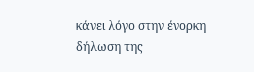κάνει λόγο στην ένορκη δήλωση της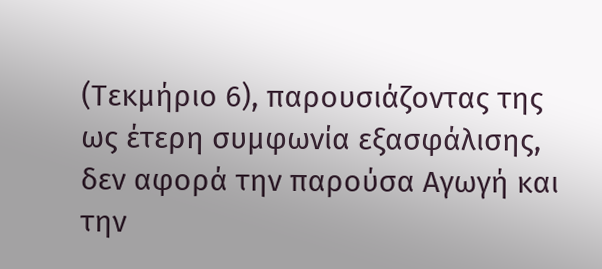(Τεκμήριο 6), παρουσιάζοντας της ως έτερη συμφωνία εξασφάλισης, δεν αφορά την παρούσα Αγωγή και την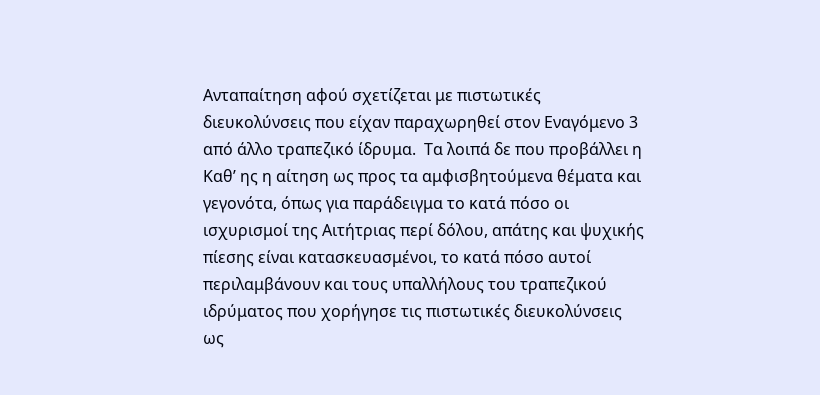Ανταπαίτηση αφού σχετίζεται με πιστωτικές διευκολύνσεις που είχαν παραχωρηθεί στον Εναγόμενο 3 από άλλο τραπεζικό ίδρυμα.  Τα λοιπά δε που προβάλλει η Καθ’ ης η αίτηση ως προς τα αμφισβητούμενα θέματα και γεγονότα, όπως για παράδειγμα το κατά πόσο οι ισχυρισμοί της Αιτήτριας περί δόλου, απάτης και ψυχικής πίεσης είναι κατασκευασμένοι, το κατά πόσο αυτοί περιλαμβάνουν και τους υπαλλήλους του τραπεζικού ιδρύματος που χορήγησε τις πιστωτικές διευκολύνσεις ως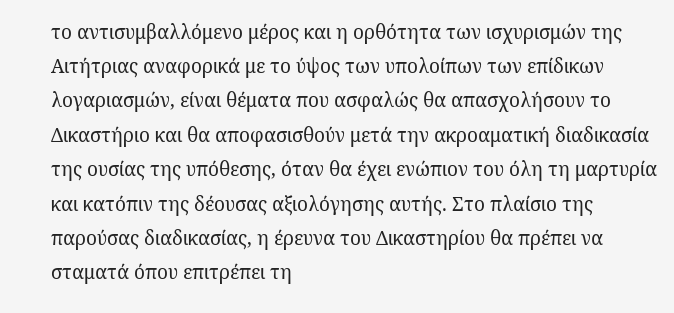το αντισυμβαλλόμενο μέρος και η ορθότητα των ισχυρισμών της Αιτήτριας αναφορικά με το ύψος των υπολοίπων των επίδικων λογαριασμών, είναι θέματα που ασφαλώς θα απασχολήσουν το Δικαστήριο και θα αποφασισθούν μετά την ακροαματική διαδικασία της ουσίας της υπόθεσης, όταν θα έχει ενώπιον του όλη τη μαρτυρία και κατόπιν της δέουσας αξιολόγησης αυτής. Στο πλαίσιο της παρούσας διαδικασίας, η έρευνα του Δικαστηρίου θα πρέπει να σταματά όπου επιτρέπει τη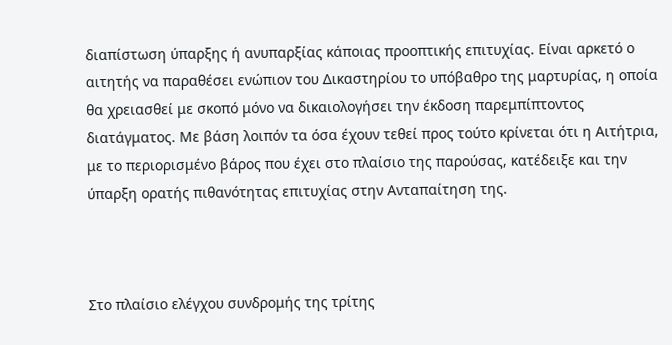διαπίστωση ύπαρξης ή ανυπαρξίας κάποιας προοπτικής επιτυχίας. Είναι αρκετό ο αιτητής να παραθέσει ενώπιον του Δικαστηρίου το υπόβαθρο της μαρτυρίας, η οποία θα χρειασθεί με σκοπό μόνο να δικαιολογήσει την έκδοση παρεμπίπτοντος διατάγματος. Με βάση λοιπόν τα όσα έχουν τεθεί προς τούτο κρίνεται ότι η Αιτήτρια, με το περιορισμένο βάρος που έχει στο πλαίσιο της παρούσας, κατέδειξε και την ύπαρξη ορατής πιθανότητας επιτυχίας στην Ανταπαίτηση της.



Στο πλαίσιο ελέγχου συνδρομής της τρίτης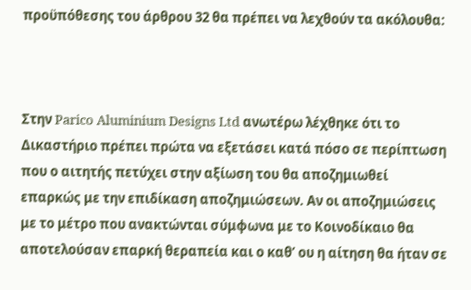προϋπόθεσης του άρθρου 32 θα πρέπει να λεχθούν τα ακόλουθα:



Στην Parico Aluminium Designs Ltd ανωτέρω λέχθηκε ότι το Δικαστήριο πρέπει πρώτα να εξετάσει κατά πόσο σε περίπτωση που ο αιτητής πετύχει στην αξίωση του θα αποζημιωθεί επαρκώς με την επιδίκαση αποζημιώσεων. Αν οι αποζημιώσεις με το μέτρο που ανακτώνται σύμφωνα με το Κοινοδίκαιο θα αποτελούσαν επαρκή θεραπεία και ο καθ’ ου η αίτηση θα ήταν σε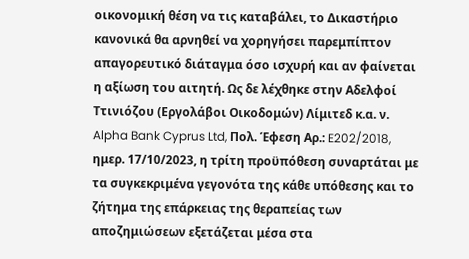οικονομική θέση να τις καταβάλει, το Δικαστήριο κανονικά θα αρνηθεί να χορηγήσει παρεμπίπτον απαγορευτικό διάταγμα όσο ισχυρή και αν φαίνεται η αξίωση του αιτητή. Ως δε λέχθηκε στην Αδελφοί Ττινιόζου (Εργολάβοι Οικοδομών) Λίμιτεδ κ.α. ν. Alpha Bank Cyprus Ltd, Πολ. Έφεση Αρ.: E202/2018, ημερ. 17/10/2023, η τρίτη προϋπόθεση συναρτάται με τα συγκεκριμένα γεγονότα της κάθε υπόθεσης και το ζήτημα της επάρκειας της θεραπείας των αποζημιώσεων εξετάζεται μέσα στα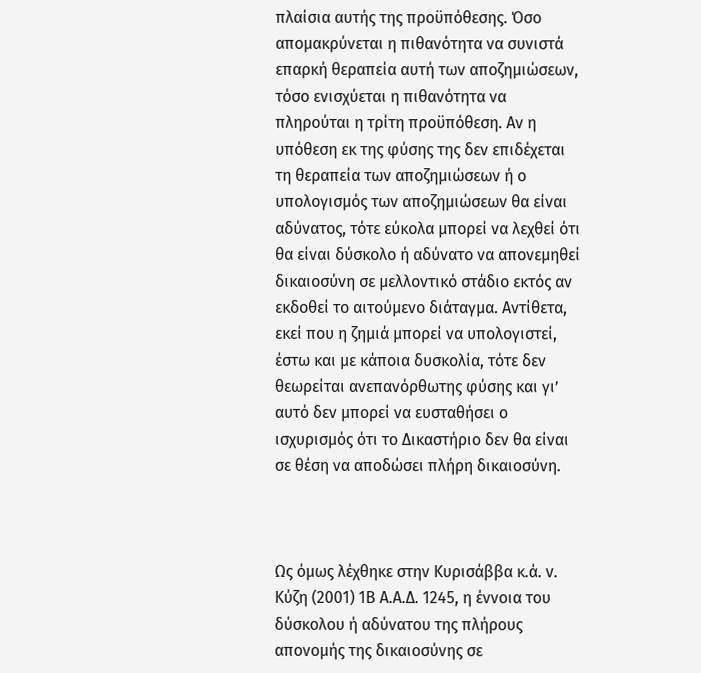πλαίσια αυτής της προϋπόθεσης. Όσο απομακρύνεται η πιθανότητα να συνιστά επαρκή θεραπεία αυτή των αποζημιώσεων, τόσο ενισχύεται η πιθανότητα να πληρούται η τρίτη προϋπόθεση. Αν η υπόθεση εκ της φύσης της δεν επιδέχεται τη θεραπεία των αποζημιώσεων ή ο υπολογισμός των αποζημιώσεων θα είναι αδύνατος, τότε εύκολα μπορεί να λεχθεί ότι θα είναι δύσκολο ή αδύνατο να απονεμηθεί δικαιοσύνη σε μελλοντικό στάδιο εκτός αν εκδοθεί το αιτούμενο διάταγμα. Αντίθετα, εκεί που η ζημιά μπορεί να υπολογιστεί, έστω και με κάποια δυσκολία, τότε δεν θεωρείται ανεπανόρθωτης φύσης και γι’ αυτό δεν μπορεί να ευσταθήσει ο ισχυρισμός ότι το Δικαστήριο δεν θα είναι σε θέση να αποδώσει πλήρη δικαιοσύνη.



Ως όμως λέχθηκε στην Κυρισάββα κ.ά. v. Κύζη (2001) 1Β Α.Α.Δ. 1245, η έννοια του δύσκολου ή αδύνατου της πλήρους απονομής της δικαιοσύνης σε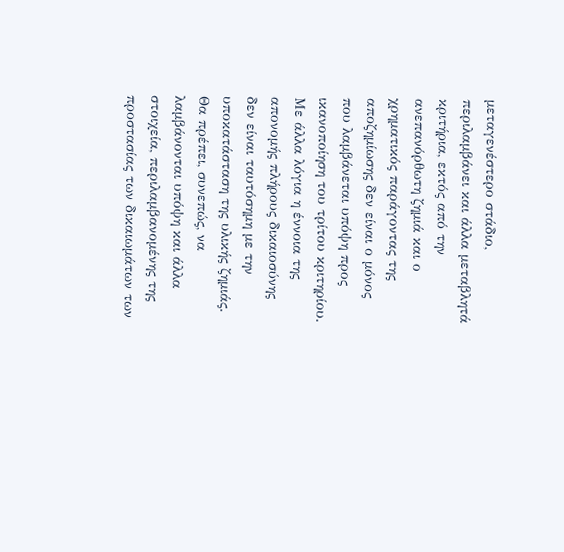μεταγενέστερο στάδιο, περιλαμβάνει και άλλα μεταβλητά κριτήρια, εκτός από την ανεπανόρθωτη ζημιά και ο χρηματικός παράγοντας της αποζημίωσης δεν είναι ο μόνος που λαμβάνεται υπόψη προς ικανοποίηση του τρίτου κριτηρίου. Με άλλα λόγια η έννοια της απονομής πλήρους δικαιοσύνης δεν είναι ταυτόσημη με την υποκατάσταση της υλικής ζημιάς. Θα πρέπει, συνεπώς, να λαμβάνονται υπόψη και άλλα στοιχεία, περιλαμβανομένης της προστασίας των δικαιωμάτων των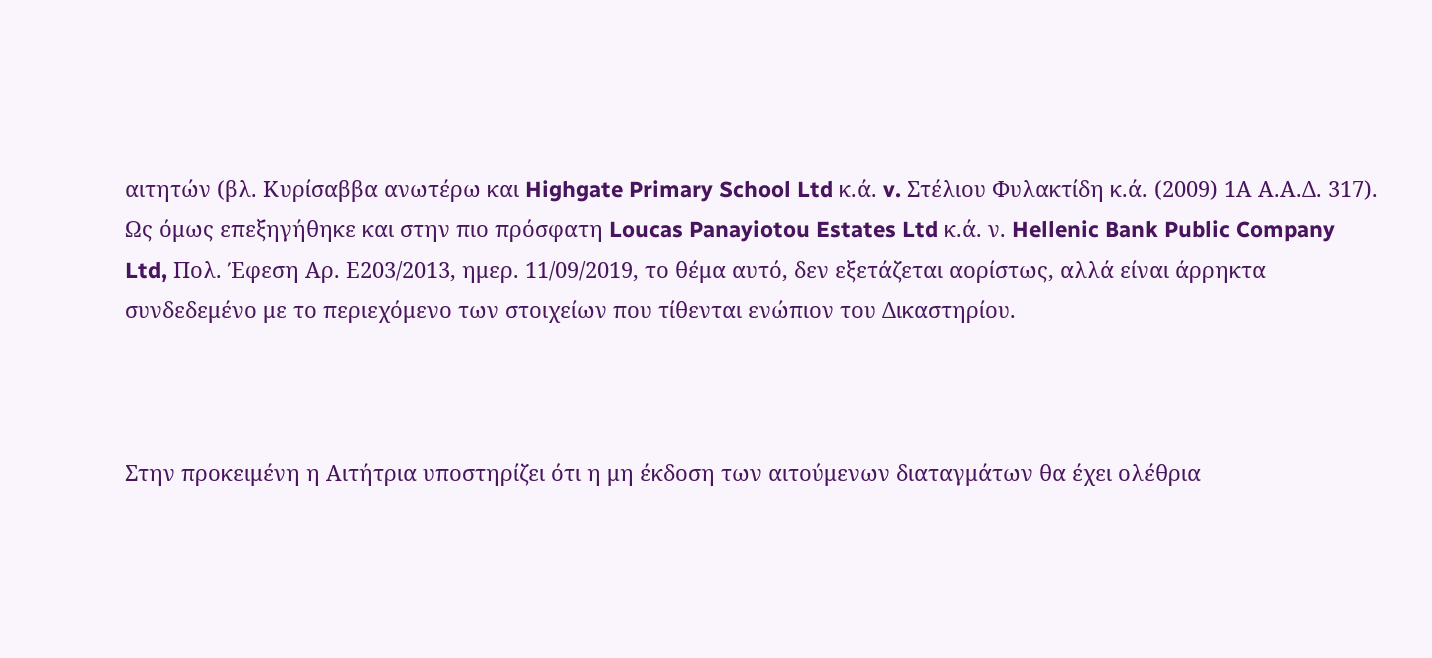αιτητών (βλ. Κυρίσαββα ανωτέρω και Highgate Primary School Ltd κ.ά. v. Στέλιου Φυλακτίδη κ.ά. (2009) 1Α Α.Α.Δ. 317). Ως όμως επεξηγήθηκε και στην πιο πρόσφατη Loucas Panayiotou Estates Ltd κ.ά. ν. Hellenic Bank Public Company Ltd, Πολ. Έφεση Αρ. Ε203/2013, ημερ. 11/09/2019, το θέμα αυτό, δεν εξετάζεται αορίστως, αλλά είναι άρρηκτα συνδεδεμένο με το περιεχόμενο των στοιχείων που τίθενται ενώπιον του Δικαστηρίου.



Στην προκειμένη η Αιτήτρια υποστηρίζει ότι η μη έκδοση των αιτούμενων διαταγμάτων θα έχει ολέθρια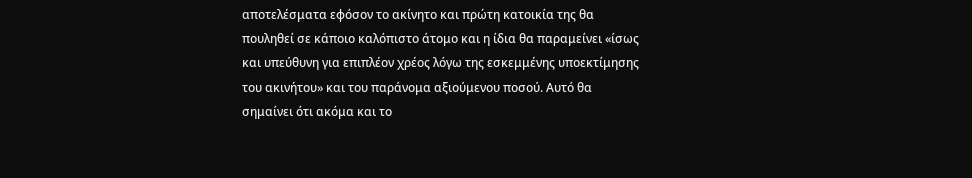αποτελέσματα εφόσον το ακίνητο και πρώτη κατοικία της θα πουληθεί σε κάποιο καλόπιστο άτομο και η ίδια θα παραμείνει «ίσως και υπεύθυνη για επιπλέον χρέος λόγω της εσκεμμένης υποεκτίμησης του ακινήτου» και του παράνομα αξιούμενου ποσού. Αυτό θα σημαίνει ότι ακόμα και το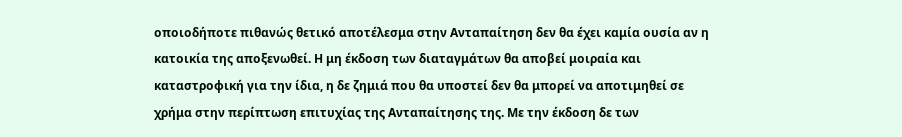οποιοδήποτε πιθανώς θετικό αποτέλεσμα στην Ανταπαίτηση δεν θα έχει καμία ουσία αν η κατοικία της αποξενωθεί. Η μη έκδοση των διαταγμάτων θα αποβεί μοιραία και καταστροφική για την ίδια, η δε ζημιά που θα υποστεί δεν θα μπορεί να αποτιμηθεί σε χρήμα στην περίπτωση επιτυχίας της Ανταπαίτησης της. Με την έκδοση δε των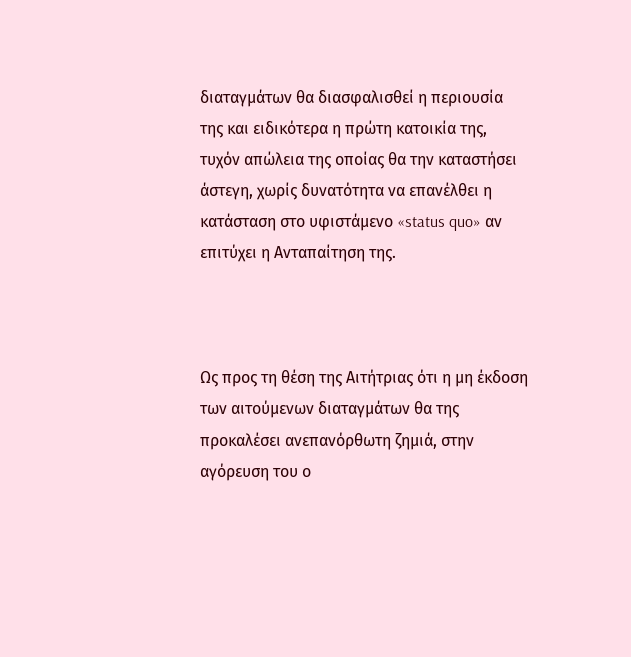διαταγμάτων θα διασφαλισθεί η περιουσία της και ειδικότερα η πρώτη κατοικία της, τυχόν απώλεια της οποίας θα την καταστήσει άστεγη, χωρίς δυνατότητα να επανέλθει η κατάσταση στο υφιστάμενο «status quo» αν επιτύχει η Ανταπαίτηση της.



Ως προς τη θέση της Αιτήτριας ότι η μη έκδοση των αιτούμενων διαταγμάτων θα της προκαλέσει ανεπανόρθωτη ζημιά, στην αγόρευση του ο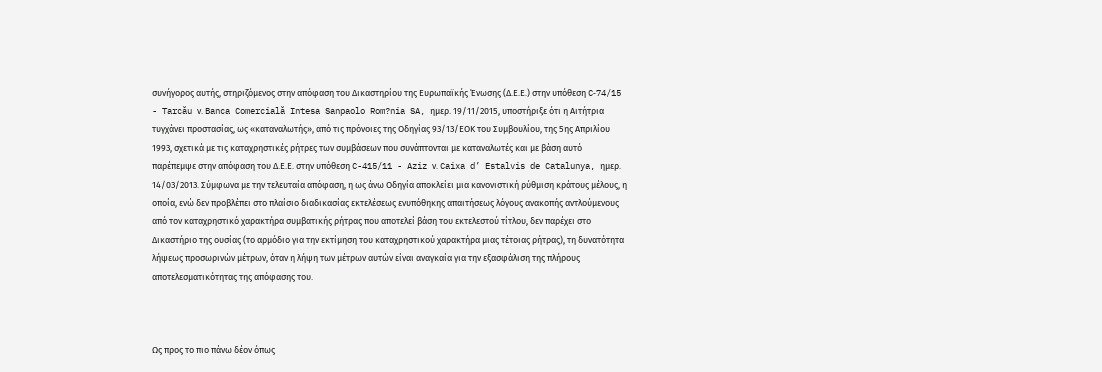συνήγορος αυτής, στηριζόμενος στην απόφαση του Δικαστηρίου της Ευρωπαϊκής Ένωσης (Δ.Ε.Ε.) στην υπόθεση C‑74/15 - Tarcău ν. Banca Comercială Intesa Sanpaolo Rom?nia SA, ημερ. 19/11/2015, υποστήριξε ότι η Αιτήτρια τυγχάνει προστασίας, ως «καταναλωτής», από τις πρόνοιες της Οδηγίας 93/13/ΕΟΚ του Συμβουλίου, της 5ης Απριλίου 1993, σχετικά με τις καταχρηστικές ρήτρες των συμβάσεων που συνάπτονται με καταναλωτές και με βάση αυτό παρέπεμψε στην απόφαση του Δ.Ε.Ε. στην υπόθεση C-415/11 - Aziz ν. Caixa d’ Estalvis de Catalunya, ημερ. 14/03/2013. Σύμφωνα με την τελευταία απόφαση, η ως άνω Οδηγία αποκλείει μια κανονιστική ρύθμιση κράτους μέλους, η οποία, ενώ δεν προβλέπει στο πλαίσιο διαδικασίας εκτελέσεως ενυπόθηκης απαιτήσεως λόγους ανακοπής αντλούμενους από τον καταχρηστικό χαρακτήρα συμβατικής ρήτρας που αποτελεί βάση του εκτελεστού τίτλου, δεν παρέχει στο Δικαστήριο της ουσίας (το αρμόδιο για την εκτίμηση του καταχρηστικού χαρακτήρα μιας τέτοιας ρήτρας), τη δυνατότητα λήψεως προσωρινών μέτρων, όταν η λήψη των μέτρων αυτών είναι αναγκαία για την εξασφάλιση της πλήρους αποτελεσματικότητας της απόφασης του.



Ως προς το πιο πάνω δέον όπως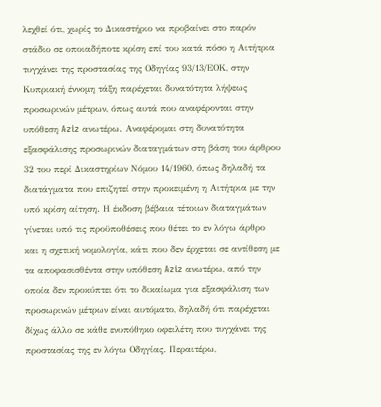λεχθεί ότι, χωρίς το Δικαστήριο να προβαίνει στο παρόν στάδιο σε οποιαδήποτε κρίση επί του κατά πόσο η Αιτήτρια τυγχάνει της προστασίας της Οδηγίας 93/13/ΕΟΚ, στην Κυπριακή έννομη τάξη παρέχεται δυνατότητα λήψεως προσωρινών μέτρων, όπως αυτά που αναφέρονται στην υπόθεση Aziz ανωτέρω. Αναφέρομαι στη δυνατότητα εξασφάλισης προσωρινών διαταγμάτων στη βάση του άρθρου 32 του περί Δικαστηρίων Νόμου 14/1960, όπως δηλαδή τα διατάγματα που επιζητεί στην προκειμένη η Αιτήτρια με την υπό κρίση αίτηση. Η έκδοση βέβαια τέτοιων διαταγμάτων γίνεται υπό τις προϋποθέσεις που θέτει το εν λόγω άρθρο και η σχετική νομολογία, κάτι που δεν έρχεται σε αντίθεση με τα αποφασισθέντα στην υπόθεση Aziz ανωτέρω, από την οποία δεν προκύπτει ότι το δικαίωμα για εξασφάλιση των προσωρινών μέτρων είναι αυτόματο, δηλαδή ότι παρέχεται δίχως άλλο σε κάθε ενυπόθηκο οφειλέτη που τυγχάνει της προστασίας της εν λόγω Οδηγίας. Περαιτέρω,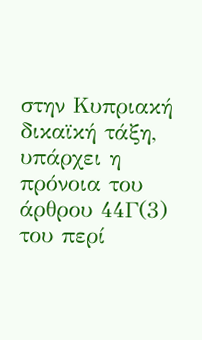στην Κυπριακή δικαϊκή τάξη, υπάρχει η πρόνοια του άρθρου 44Γ(3) του περί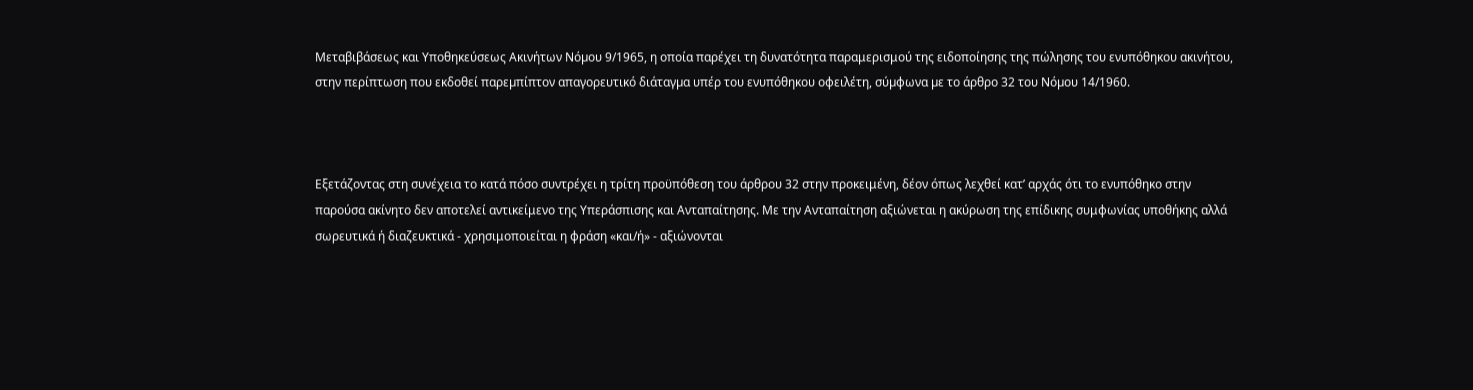Μεταβιβάσεως και Υποθηκεύσεως Ακινήτων Νόµου 9/1965, η οποία παρέχει τη δυνατότητα παραμερισμού της ειδοποίησης της πώλησης του ενυπόθηκου ακινήτου, στην περίπτωση που εκδοθεί παρεµπίπτον απαγορευτικό διάταγµα υπέρ του ενυπόθηκου οφειλέτη, σύµφωνα µε το άρθρο 32 του Νόµου 14/1960.



Εξετάζοντας στη συνέχεια το κατά πόσο συντρέχει η τρίτη προϋπόθεση του άρθρου 32 στην προκειμένη, δέον όπως λεχθεί κατ’ αρχάς ότι το ενυπόθηκο στην παρούσα ακίνητο δεν αποτελεί αντικείμενο της Υπεράσπισης και Ανταπαίτησης. Με την Ανταπαίτηση αξιώνεται η ακύρωση της επίδικης συμφωνίας υποθήκης αλλά σωρευτικά ή διαζευκτικά - χρησιμοποιείται η φράση «και/ή» - αξιώνονται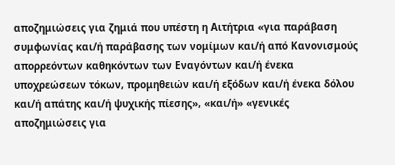αποζημιώσεις για ζημιά που υπέστη η Αιτήτρια «για παράβαση συμφωνίας και/ή παράβασης των νομίμων και/ή από Κανονισμούς απορρεόντων καθηκόντων των Εναγόντων και/ή ένεκα υποχρεώσεων τόκων, προμηθειών και/ή εξόδων και/ή ένεκα δόλου και/ή απάτης και/ή ψυχικής πίεσης», «και/ή» «γενικές αποζημιώσεις για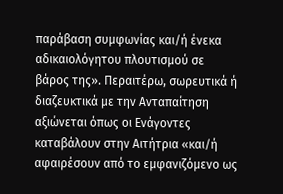παράβαση συμφωνίας και/ή ένεκα αδικαιολόγητου πλουτισμού σε βάρος της». Περαιτέρω, σωρευτικά ή διαζευκτικά με την Ανταπαίτηση αξιώνεται όπως οι Ενάγοντες καταβάλουν στην Αιτήτρια «και/ή αφαιρέσουν από το εμφανιζόμενο ως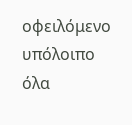οφειλόμενο υπόλοιπο όλα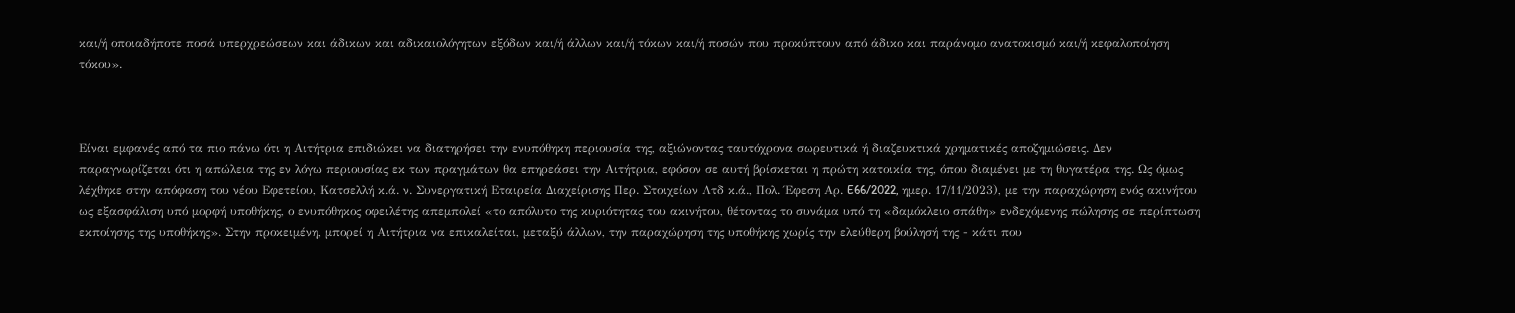και/ή οποιαδήποτε ποσά υπερχρεώσεων και άδικων και αδικαιολόγητων εξόδων και/ή άλλων και/ή τόκων και/ή ποσών που προκύπτουν από άδικο και παράνομο ανατοκισμό και/ή κεφαλοποίηση τόκου».



Είναι εμφανές από τα πιο πάνω ότι η Αιτήτρια επιδιώκει να διατηρήσει την ενυπόθηκη περιουσία της, αξιώνοντας ταυτόχρονα σωρευτικά ή διαζευκτικά χρηματικές αποζημιώσεις. Δεν παραγνωρίζεται ότι η απώλεια της εν λόγω περιουσίας εκ των πραγμάτων θα επηρεάσει την Αιτήτρια, εφόσον σε αυτή βρίσκεται η πρώτη κατοικία της, όπου διαμένει με τη θυγατέρα της. Ως όμως λέχθηκε στην απόφαση του νέου Εφετείου, Κατσελλή κ.ά. ν. Συνεργατική Εταιρεία Διαχείρισης Περ. Στοιχείων Λτδ κ.ά., Πολ. Έφεση Αρ. E66/2022, ημερ. 17/11/2023), με την παραχώρηση ενός ακινήτου ως εξασφάλιση υπό μορφή υποθήκης, ο ενυπόθηκος οφειλέτης απεμπολεί «το απόλυτο της κυριότητας του ακινήτου, θέτοντας το συνάμα υπό τη «δαμόκλειο σπάθη» ενδεχόμενης πώλησης σε περίπτωση εκποίησης της υποθήκης». Στην προκειμένη, μπορεί η Αιτήτρια να επικαλείται, μεταξύ άλλων, την παραχώρηση της υποθήκης χωρίς την ελεύθερη βούλησή της - κάτι που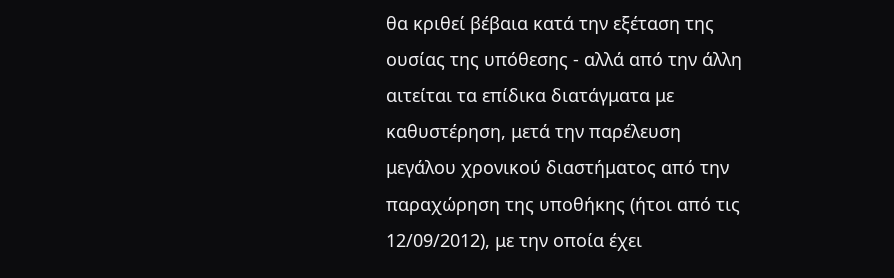θα κριθεί βέβαια κατά την εξέταση της ουσίας της υπόθεσης - αλλά από την άλλη αιτείται τα επίδικα διατάγματα με καθυστέρηση, μετά την παρέλευση μεγάλου χρονικού διαστήματος από την παραχώρηση της υποθήκης (ήτοι από τις 12/09/2012), με την οποία έχει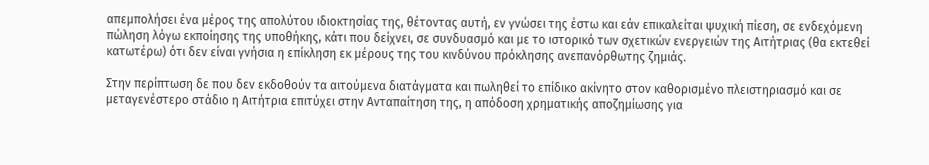απεμπολήσει ένα μέρος της απολύτου ιδιοκτησίας της, θέτοντας αυτή, εν γνώσει της έστω και εάν επικαλείται ψυχική πίεση, σε ενδεχόμενη πώληση λόγω εκποίησης της υποθήκης, κάτι που δείχνει, σε συνδυασμό και με το ιστορικό των σχετικών ενεργειών της Αιτήτριας (θα εκτεθεί κατωτέρω) ότι δεν είναι γνήσια η επίκληση εκ μέρους της του κινδύνου πρόκλησης ανεπανόρθωτης ζημιάς.

Στην περίπτωση δε που δεν εκδοθούν τα αιτούμενα διατάγματα και πωληθεί το επίδικο ακίνητο στον καθορισμένο πλειστηριασμό και σε μεταγενέστερο στάδιο η Αιτήτρια επιτύχει στην Ανταπαίτηση της, η απόδοση χρηματικής αποζημίωσης για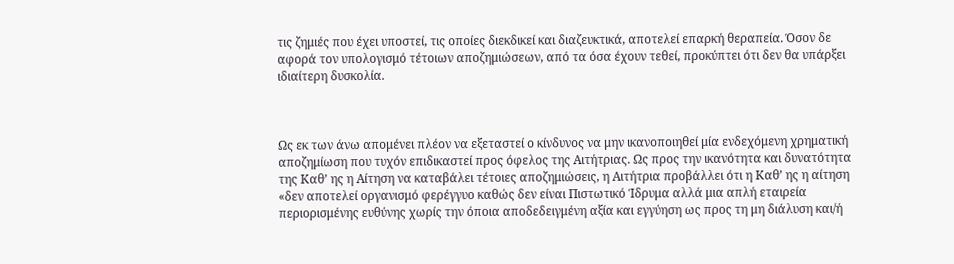τις ζημιές που έχει υποστεί, τις οποίες διεκδικεί και διαζευκτικά, αποτελεί επαρκή θεραπεία. Όσον δε αφορά τον υπολογισμό τέτοιων αποζημιώσεων, από τα όσα έχουν τεθεί, προκύπτει ότι δεν θα υπάρξει ιδιαίτερη δυσκολία.



Ως εκ των άνω απομένει πλέον να εξεταστεί ο κίνδυνος να μην ικανοποιηθεί μία ενδεχόμενη χρηματική αποζημίωση που τυχόν επιδικαστεί προς όφελος της Αιτήτριας. Ως προς την ικανότητα και δυνατότητα της Καθ’ ης η Αίτηση να καταβάλει τέτοιες αποζημιώσεις, η Αιτήτρια προβάλλει ότι η Καθ’ ης η αίτηση «δεν αποτελεί οργανισμό φερέγγυο καθώς δεν είναι Πιστωτικό Ίδρυμα αλλά μια απλή εταιρεία περιορισμένης ευθύνης χωρίς την όποια αποδεδειγμένη αξία και εγγύηση ως προς τη μη διάλυση και/ή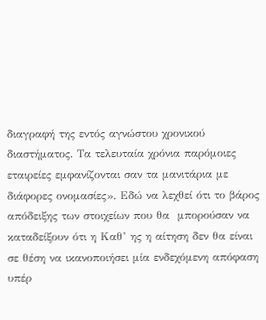διαγραφή της εντός αγνώστου χρονικού διαστήματος. Τα τελευταία χρόνια παρόμοιες εταιρείες εμφανίζονται σαν τα μανιτάρια με διάφορες ονομασίες». Εδώ να λεχθεί ότι το βάρος απόδειξης των στοιχείων που θα  μπορούσαν να καταδείξουν ότι η Καθ’ ης η αίτηση δεν θα είναι σε θέση να ικανοποιήσει μία ενδεχόμενη απόφαση υπέρ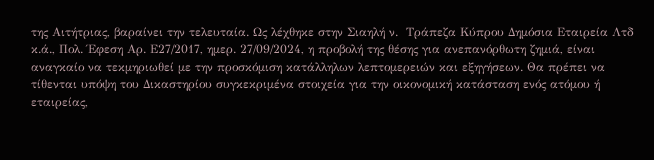της Αιτήτριας, βαραίνει την τελευταία. Ως λέχθηκε στην Σιαηλή ν.  Τράπεζα Κύπρου Δημόσια Εταιρεία Λτδ κ.ά., Πολ. Έφεση Αρ. Ε27/2017, ημερ. 27/09/2024, η προβολή της θέσης για ανεπανόρθωτη ζημιά, είναι αναγκαίο να τεκμηριωθεί με την προσκόμιση κατάλληλων λεπτομερειών και εξηγήσεων. Θα πρέπει να τίθενται υπόψη του Δικαστηρίου συγκεκριμένα στοιχεία για την οικονομική κατάσταση ενός ατόμου ή εταιρείας,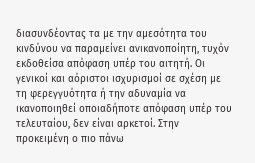διασυνδέοντας τα με την αμεσότητα του κινδύνου να παραμείνει ανικανοποίητη, τυχόν εκδοθείσα απόφαση υπέρ του αιτητή. Οι γενικοί και αόριστοι ισχυρισμοί σε σχέση με τη φερεγγυότητα ή την αδυναμία να ικανοποιηθεί οποιαδήποτε απόφαση υπέρ του τελευταίου, δεν είναι αρκετοί. Στην προκειμένη ο πιο πάνω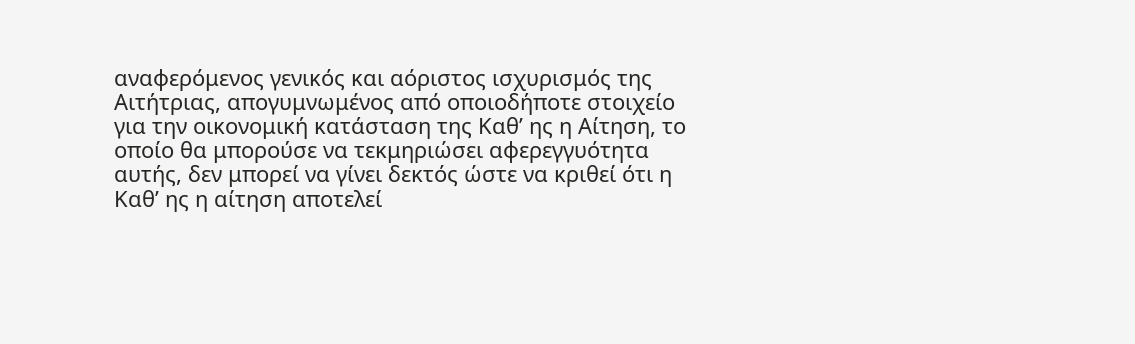αναφερόμενος γενικός και αόριστος ισχυρισμός της Αιτήτριας, απογυμνωμένος από οποιοδήποτε στοιχείο για την οικονομική κατάσταση της Καθ’ ης η Αίτηση, το οποίο θα μπορούσε να τεκμηριώσει αφερεγγυότητα αυτής, δεν μπορεί να γίνει δεκτός ώστε να κριθεί ότι η Καθ’ ης η αίτηση αποτελεί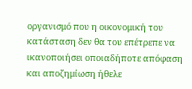οργανισμό που η οικονομική του κατάσταση δεν θα του επέτρεπε να ικανοποιήσει οποιαδήποτε απόφαση και αποζημίωση ήθελε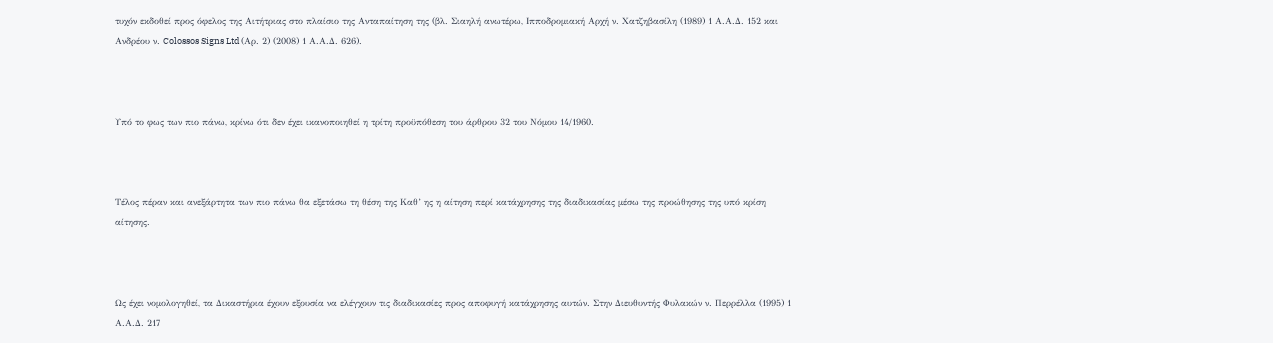τυχόν εκδοθεί προς όφελος της Αιτήτριας στο πλαίσιο της Ανταπαίτηση της (βλ. Σιαηλή ανωτέρω, Ιπποδρομιακή Αρχή ν. Χατζηβασίλη (1989) 1 Α.Α.Δ. 152 και Ανδρέου ν. Colossos Signs Ltd (Αρ. 2) (2008) 1 Α.Α.Δ. 626).



Υπό το φως των πιο πάνω, κρίνω ότι δεν έχει ικανοποιηθεί η τρίτη προϋπόθεση του άρθρου 32 του Νόμου 14/1960.



Τέλος πέραν και ανεξάρτητα των πιο πάνω θα εξετάσω τη θέση της Καθ’ ης η αίτηση περί κατάχρησης της διαδικασίας μέσω της προώθησης της υπό κρίση αίτησης.



Ως έχει νομολογηθεί, τα Δικαστήρια έχουν εξουσία να ελέγχουν τις διαδικασίες προς αποφυγή κατάχρησης αυτών. Στην Διευθυντής Φυλακών ν. Περρέλλα (1995) 1 Α.Α.Δ. 217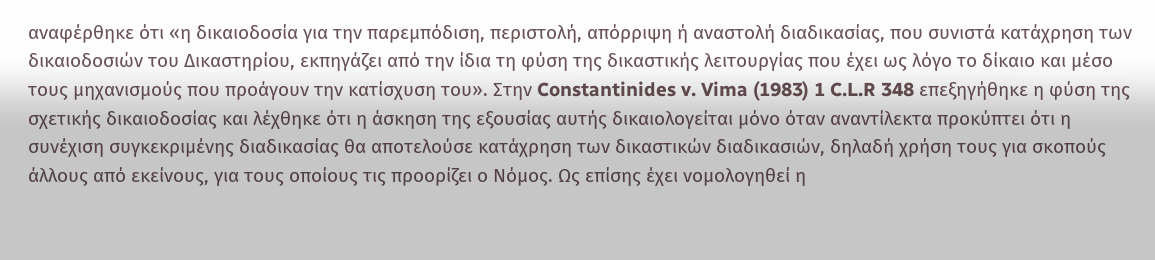αναφέρθηκε ότι «η δικαιοδοσία για την παρεμπόδιση, περιστολή, απόρριψη ή αναστολή διαδικασίας, που συνιστά κατάχρηση των δικαιοδοσιών του Δικαστηρίου, εκπηγάζει από την ίδια τη φύση της δικαστικής λειτουργίας που έχει ως λόγο το δίκαιο και μέσο τους μηχανισμούς που προάγουν την κατίσχυση του». Στην Constantinides v. Vima (1983) 1 C.L.R 348 επεξηγήθηκε η φύση της σχετικής δικαιοδοσίας και λέχθηκε ότι η άσκηση της εξουσίας αυτής δικαιολογείται μόνο όταν αναντίλεκτα προκύπτει ότι η συνέχιση συγκεκριμένης διαδικασίας θα αποτελούσε κατάχρηση των δικαστικών διαδικασιών, δηλαδή χρήση τους για σκοπούς άλλους από εκείνους, για τους οποίους τις προορίζει ο Νόμος. Ως επίσης έχει νομολογηθεί η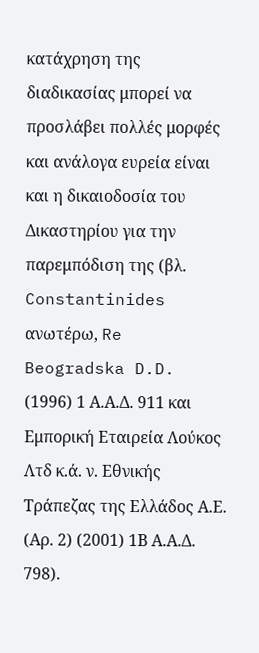κατάχρηση της διαδικασίας μπορεί να προσλάβει πολλές μορφές και ανάλογα ευρεία είναι και η δικαιοδοσία του Δικαστηρίου για την παρεμπόδιση της (βλ. Constantinides ανωτέρω, Re Beogradska D.D. (1996) 1 Α.Α.Δ. 911 και Εμπορική Εταιρεία Λούκος Λτδ κ.ά. ν. Εθνικής Τράπεζας της Ελλάδος Α.Ε. (Αρ. 2) (2001) 1Β Α.Α.Δ. 798).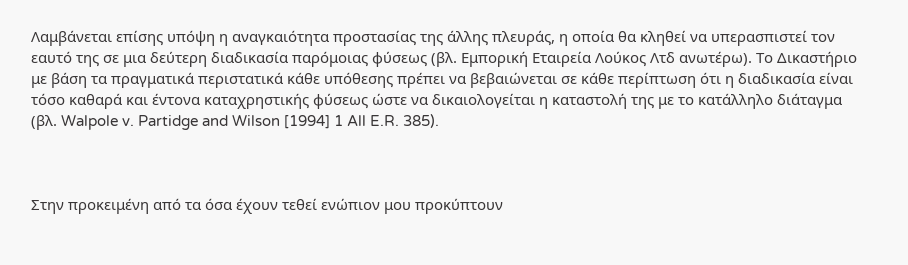Λαμβάνεται επίσης υπόψη η αναγκαιότητα προστασίας της άλλης πλευράς, η οποία θα κληθεί να υπερασπιστεί τον εαυτό της σε μια δεύτερη διαδικασία παρόμοιας φύσεως (βλ. Εμπορική Εταιρεία Λούκος Λτδ ανωτέρω). Το Δικαστήριο με βάση τα πραγματικά περιστατικά κάθε υπόθεσης πρέπει να βεβαιώνεται σε κάθε περίπτωση ότι η διαδικασία είναι τόσο καθαρά και έντονα καταχρηστικής φύσεως ώστε να δικαιολογείται η καταστολή της με το κατάλληλο διάταγμα (βλ. Walpole v. Partidge and Wilson [1994] 1 All E.R. 385).



Στην προκειμένη από τα όσα έχουν τεθεί ενώπιον μου προκύπτουν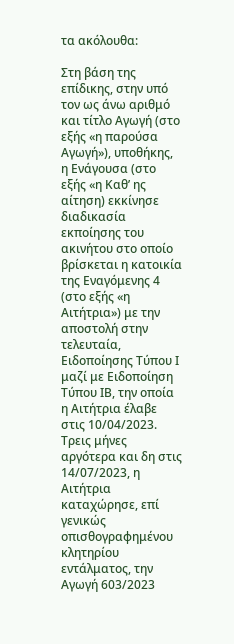τα ακόλουθα:

Στη βάση της επίδικης, στην υπό τον ως άνω αριθμό και τίτλο Αγωγή (στο εξής «η παρούσα Αγωγή»), υποθήκης, η Ενάγουσα (στο εξής «η Καθ’ ης αίτηση) εκκίνησε διαδικασία εκποίησης του ακινήτου στο οποίο βρίσκεται η κατοικία της Εναγόμενης 4 (στο εξής «η Αιτήτρια») με την αποστολή στην τελευταία, Ειδοποίησης Τύπου Ι μαζί με Ειδοποίηση Τύπου ΙΒ, την οποία η Αιτήτρια έλαβε στις 10/04/2023. Τρεις μήνες αργότερα και δη στις 14/07/2023, η Αιτήτρια καταχώρησε, επί γενικώς οπισθογραφημένου κλητηρίου εντάλματος, την Αγωγή 603/2023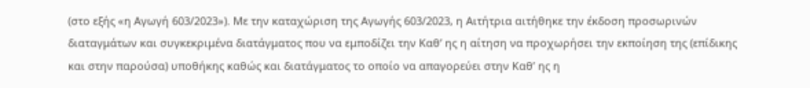(στο εξής «η Αγωγή 603/2023»). Με την καταχώριση της Αγωγής 603/2023, η Αιτήτρια αιτήθηκε την έκδοση προσωρινών διαταγμάτων και συγκεκριμένα διατάγματος που να εμποδίζει την Καθ’ ης η αίτηση να προχωρήσει την εκποίηση της (επίδικης και στην παρούσα) υποθήκης καθώς και διατάγματος το οποίο να απαγορεύει στην Καθ’ ης η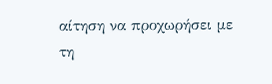αίτηση να προχωρήσει με τη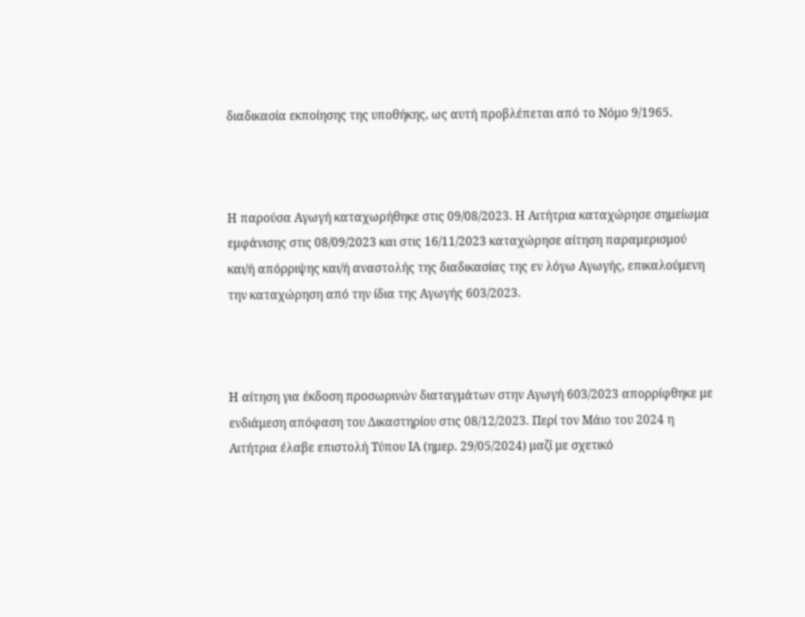διαδικασία εκποίησης της υποθήκης, ως αυτή προβλέπεται από το Νόμο 9/1965.



Η παρούσα Αγωγή καταχωρήθηκε στις 09/08/2023. Η Αιτήτρια καταχώρησε σημείωμα εμφάνισης στις 08/09/2023 και στις 16/11/2023 καταχώρησε αίτηση παραμερισμού και/ή απόρριψης και/ή αναστολής της διαδικασίας της εν λόγω Αγωγής, επικαλούμενη την καταχώρηση από την ίδια της Αγωγής 603/2023.



Η αίτηση για έκδοση προσωρινών διαταγμάτων στην Αγωγή 603/2023 απορρίφθηκε με ενδιάμεση απόφαση του Δικαστηρίου στις 08/12/2023. Περί τον Μάιο του 2024 η Αιτήτρια έλαβε επιστολή Τύπου ΙΑ (ημερ. 29/05/2024) μαζί με σχετικό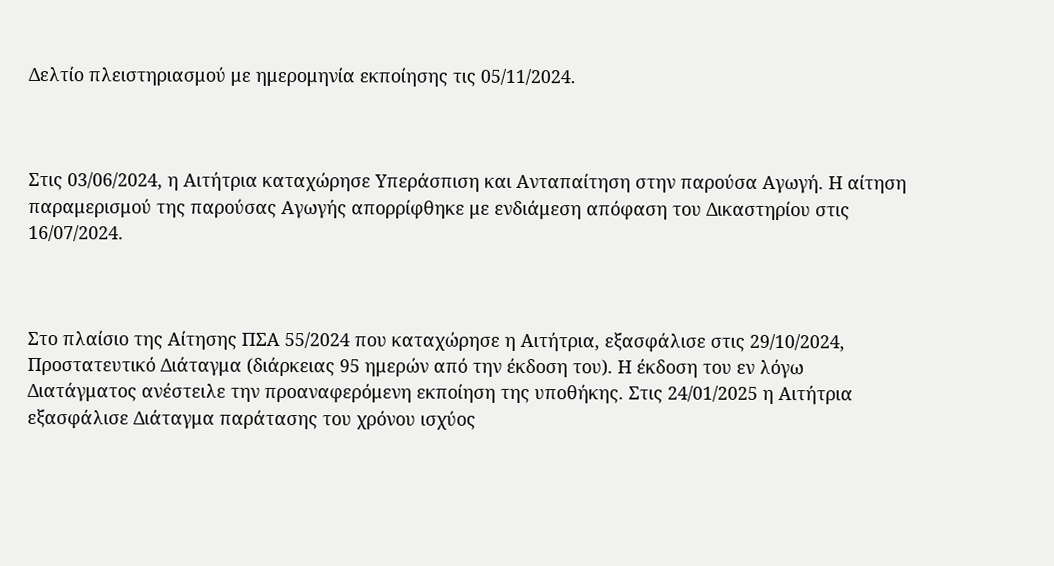Δελτίο πλειστηριασμού με ημερομηνία εκποίησης τις 05/11/2024.



Στις 03/06/2024, η Αιτήτρια καταχώρησε Υπεράσπιση και Ανταπαίτηση στην παρούσα Αγωγή. Η αίτηση παραμερισμού της παρούσας Αγωγής απορρίφθηκε με ενδιάμεση απόφαση του Δικαστηρίου στις 16/07/2024.



Στο πλαίσιο της Αίτησης ΠΣΑ 55/2024 που καταχώρησε η Αιτήτρια, εξασφάλισε στις 29/10/2024, Προστατευτικό Διάταγμα (διάρκειας 95 ημερών από την έκδοση του). Η έκδοση του εν λόγω Διατάγματος ανέστειλε την προαναφερόμενη εκποίηση της υποθήκης. Στις 24/01/2025 η Αιτήτρια εξασφάλισε Διάταγμα παράτασης του χρόνου ισχύος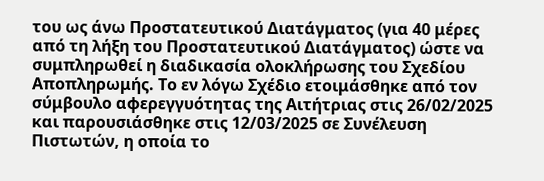του ως άνω Προστατευτικού Διατάγματος (για 40 μέρες από τη λήξη του Προστατευτικού Διατάγματος) ώστε να συμπληρωθεί η διαδικασία ολοκλήρωσης του Σχεδίου Αποπληρωμής. Το εν λόγω Σχέδιο ετοιμάσθηκε από τον σύμβουλο αφερεγγυότητας της Αιτήτριας στις 26/02/2025 και παρουσιάσθηκε στις 12/03/2025 σε Συνέλευση Πιστωτών, η οποία το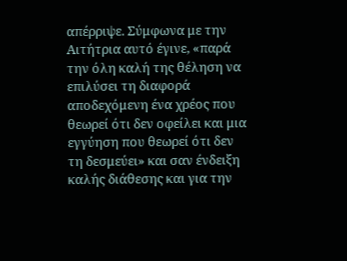απέρριψε. Σύμφωνα με την Αιτήτρια αυτό έγινε, «παρά την όλη καλή της θέληση να επιλύσει τη διαφορά αποδεχόμενη ένα χρέος που θεωρεί ότι δεν οφείλει και μια εγγύηση που θεωρεί ότι δεν τη δεσμεύει» και σαν ένδειξη καλής διάθεσης και για την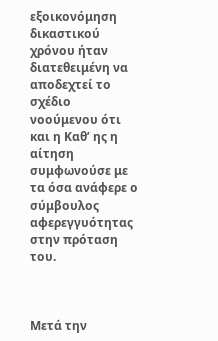εξοικονόμηση δικαστικού χρόνου ήταν διατεθειμένη να αποδεχτεί το σχέδιο νοούμενου ότι και η Καθ’ ης η αίτηση συμφωνούσε με τα όσα ανάφερε ο σύμβουλος αφερεγγυότητας στην πρόταση του.



Μετά την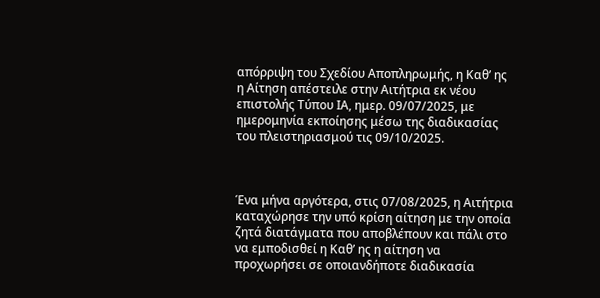απόρριψη του Σχεδίου Αποπληρωμής, η Καθ’ ης η Αίτηση απέστειλε στην Αιτήτρια εκ νέου επιστολής Τύπου ΙΑ, ημερ. 09/07/2025, με ημερομηνία εκποίησης μέσω της διαδικασίας του πλειστηριασμού τις 09/10/2025.



Ένα μήνα αργότερα, στις 07/08/2025, η Αιτήτρια καταχώρησε την υπό κρίση αίτηση με την οποία ζητά διατάγματα που αποβλέπουν και πάλι στο να εμποδισθεί η Καθ’ ης η αίτηση να προχωρήσει σε οποιανδήποτε διαδικασία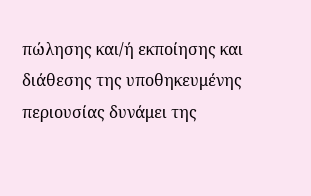πώλησης και/ή εκποίησης και διάθεσης της υποθηκευμένης περιουσίας δυνάμει της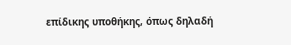επίδικης υποθήκης, όπως δηλαδή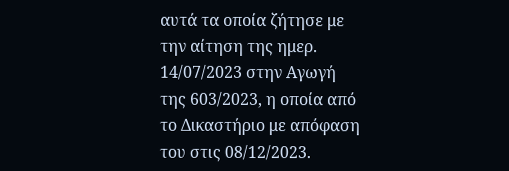αυτά τα οποία ζήτησε με την αίτηση της ημερ. 14/07/2023 στην Αγωγή της 603/2023, η οποία από το Δικαστήριο με απόφαση του στις 08/12/2023.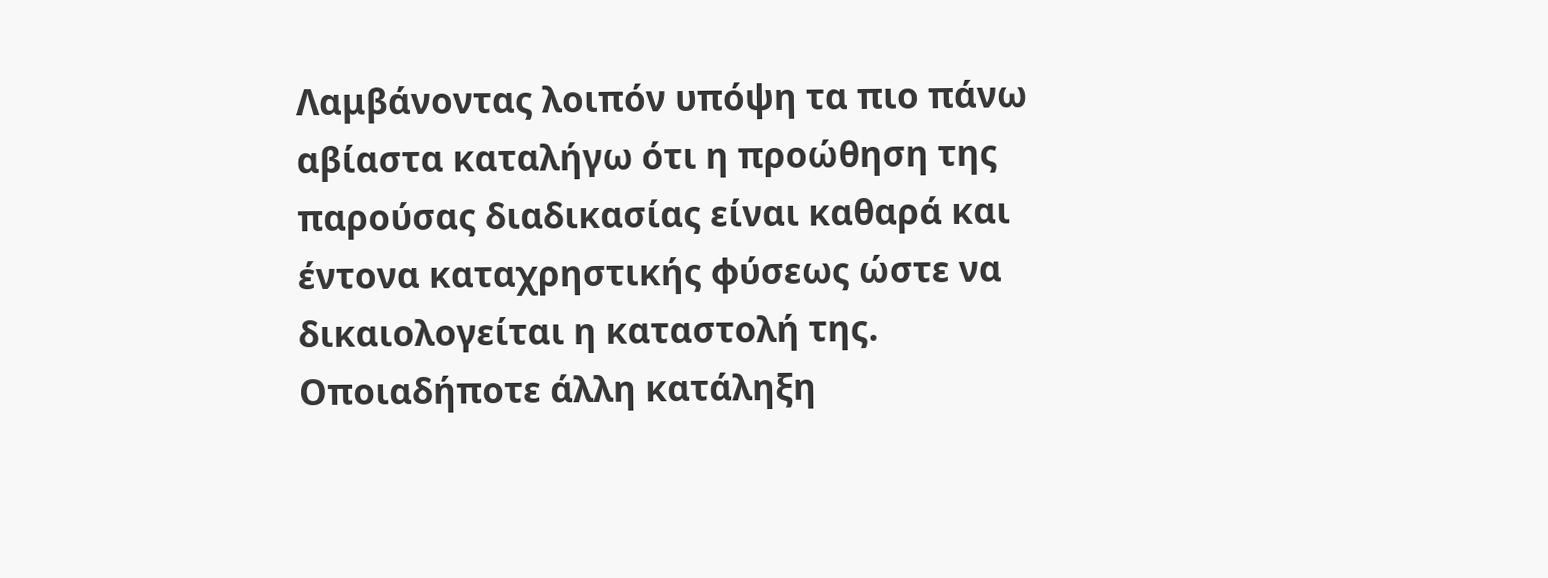Λαμβάνοντας λοιπόν υπόψη τα πιο πάνω αβίαστα καταλήγω ότι η προώθηση της παρούσας διαδικασίας είναι καθαρά και έντονα καταχρηστικής φύσεως ώστε να δικαιολογείται η καταστολή της. Οποιαδήποτε άλλη κατάληξη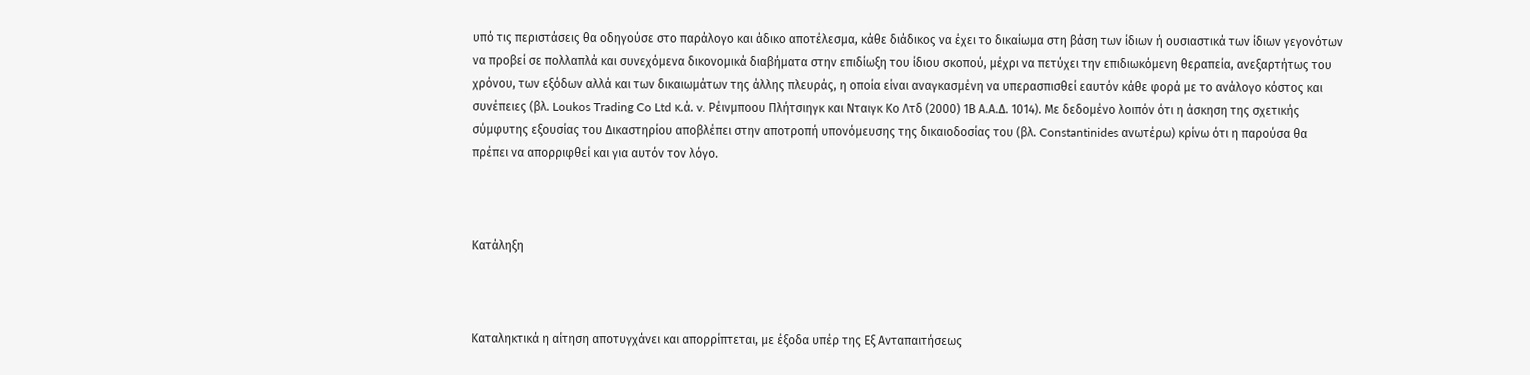υπό τις περιστάσεις θα οδηγούσε στο παράλογο και άδικο αποτέλεσμα, κάθε διάδικος να έχει το δικαίωμα στη βάση των ίδιων ή ουσιαστικά των ίδιων γεγονότων να προβεί σε πολλαπλά και συνεχόμενα δικονομικά διαβήματα στην επιδίωξη του ίδιου σκοπού, μέχρι να πετύχει την επιδιωκόμενη θεραπεία, ανεξαρτήτως του χρόνου, των εξόδων αλλά και των δικαιωμάτων της άλλης πλευράς, η οποία είναι αναγκασμένη να υπερασπισθεί εαυτόν κάθε φορά με το ανάλογο κόστος και συνέπειες (βλ. Loukos Trading Co Ltd κ.ά. v. Ρέινμποου Πλήτσιηγκ και Νταιγκ Κο Λτδ (2000) 1Β Α.Α.Δ. 1014). Με δεδομένο λοιπόν ότι η άσκηση της σχετικής σύμφυτης εξουσίας του Δικαστηρίου αποβλέπει στην αποτροπή υπονόμευσης της δικαιοδοσίας του (βλ. Constantinides ανωτέρω) κρίνω ότι η παρούσα θα πρέπει να απορριφθεί και για αυτόν τον λόγο.



Κατάληξη



Καταληκτικά η αίτηση αποτυγχάνει και απορρίπτεται, με έξοδα υπέρ της Εξ Ανταπαιτήσεως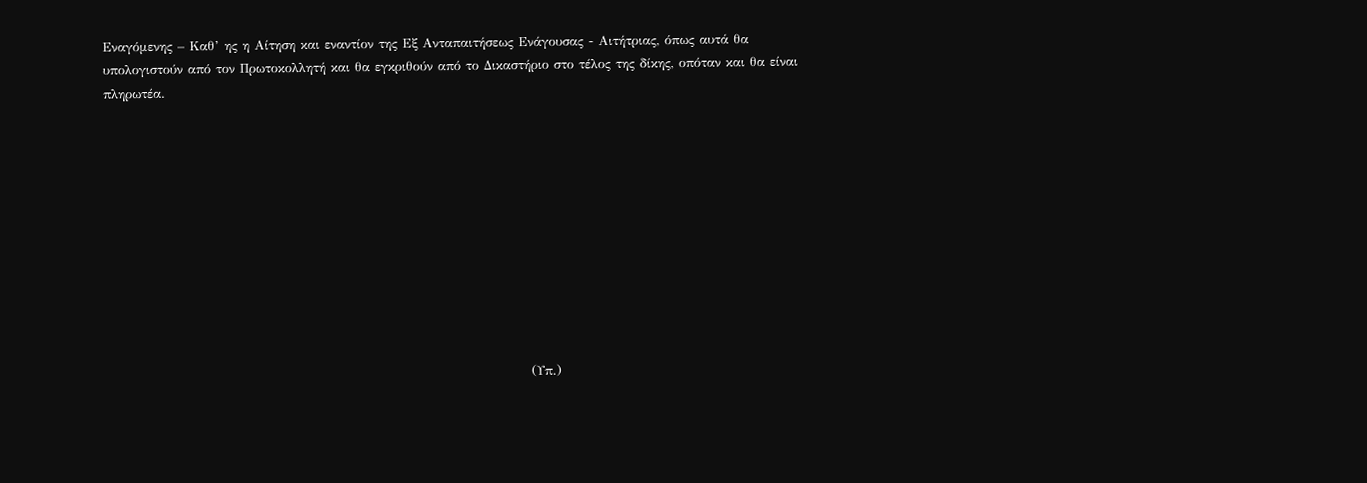Εναγόμενης – Καθ’ ης η Αίτηση και εναντίον της Εξ Ανταπαιτήσεως Ενάγουσας - Αιτήτριας, όπως αυτά θα υπολογιστούν από τον Πρωτοκολλητή και θα εγκριθούν από το Δικαστήριο στο τέλος της δίκης, οπόταν και θα είναι πληρωτέα.











                                                                                     (Υπ.)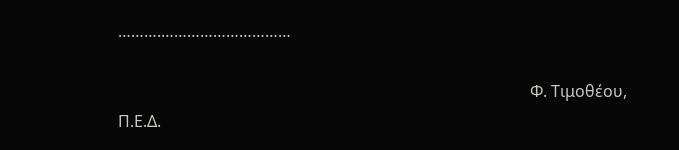……….…………………………

                                                                                                       Φ. Τιμοθέου, Π.Ε.Δ.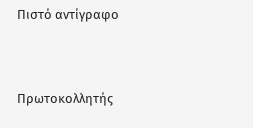Πιστό αντίγραφο



Πρωτοκολλητής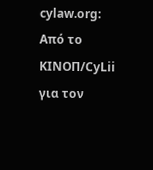cylaw.org: Από το ΚΙΝOΠ/CyLii για τον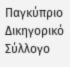Παγκύπριο Δικηγορικό Σύλλογο